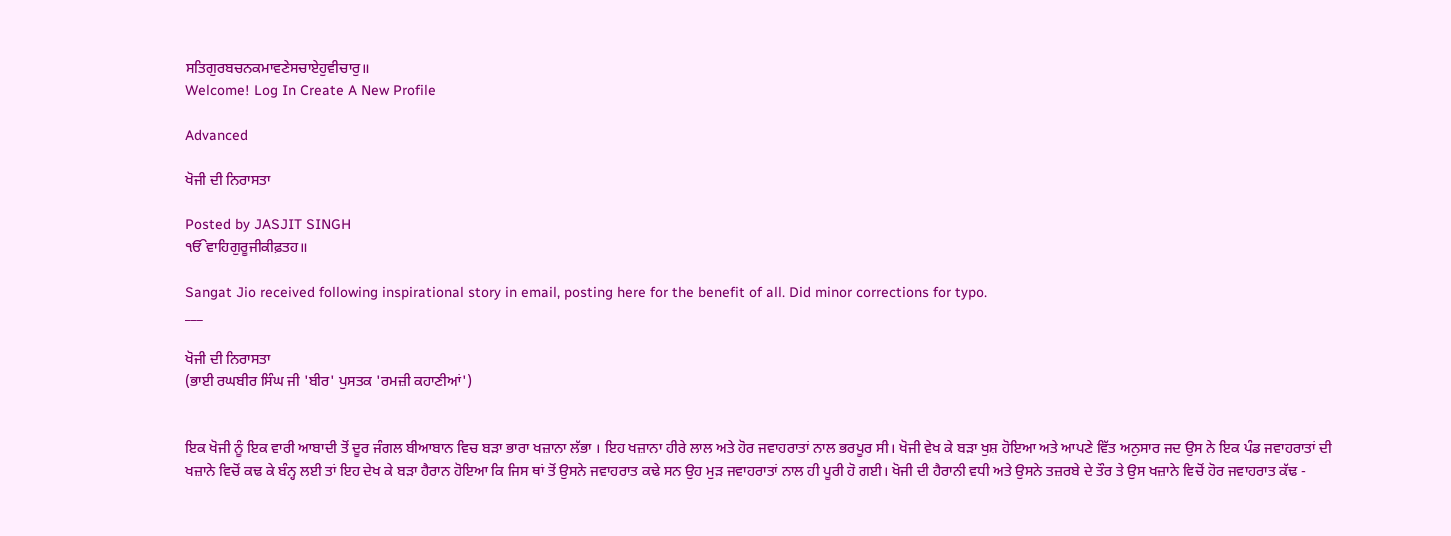ਸਤਿਗੁਰਬਚਨਕਮਾਵਣੇਸਚਾਏਹੁਵੀਚਾਰੁ॥
Welcome! Log In Create A New Profile

Advanced

ਖੋਜੀ ਦੀ ਨਿਰਾਸਤਾ

Posted by JASJIT SINGH
ੴਵਾਹਿਗੁਰੂਜੀਕੀਫ਼ਤਹ॥

Sangat Jio received following inspirational story in email, posting here for the benefit of all. Did minor corrections for typo.
___

ਖੋਜੀ ਦੀ ਨਿਰਾਸਤਾ
(ਭਾਈ ਰਘਬੀਰ ਸਿੰਘ ਜੀ 'ਬੀਰ' ਪੁਸਤਕ 'ਰਮਜ਼ੀ ਕਹਾਣੀਆਂ')


ਇਕ ਖੋਜੀ ਨੂੰ ਇਕ ਵਾਰੀ ਆਬਾਦੀ ਤੋਂ ਦੂਰ ਜੰਗਲ ਬੀਆਬਾਨ ਵਿਚ ਬੜਾ ਭਾਰਾ ਖਜ਼ਾਨਾ ਲੱਭਾ । ਇਹ ਖਜ਼ਾਨਾ ਹੀਰੇ ਲਾਲ ਅਤੇ ਹੋਰ ਜਵਾਹਰਾਤਾਂ ਨਾਲ ਭਰਪੂਰ ਸੀ। ਖੋਜੀ ਵੇਖ ਕੇ ਬੜਾ ਖੁਸ਼ ਹੋਇਆ ਅਤੇ ਆਪਣੇ ਵਿੱਤ ਅਨੁਸਾਰ ਜਦ ਉਸ ਨੇ ਇਕ ਪੰਡ ਜਵਾਹਰਾਤਾਂ ਦੀ ਖਜ਼ਾਨੇ ਵਿਚੋਂ ਕਢ ਕੇ ਬੰਨ੍ਹ ਲਈ ਤਾਂ ਇਹ ਦੇਖ ਕੇ ਬੜਾ ਹੈਰਾਨ ਹੋਇਆ ਕਿ ਜਿਸ ਥਾਂ ਤੋਂ ਉਸਨੇ ਜਵਾਹਰਾਤ ਕਢੇ ਸਨ ਉਹ ਮੁੜ ਜਵਾਹਰਾਤਾਂ ਨਾਲ ਹੀ ਪੂਰੀ ਹੋ ਗਈ। ਖੋਜੀ ਦੀ ਹੈਰਾਨੀ ਵਧੀ ਅਤੇ ਉਸਨੇ ਤਜ਼ਰਬੇ ਦੇ ਤੌਰ ਤੇ ਉਸ ਖਜ਼ਾਨੇ ਵਿਚੋਂ ਹੋਰ ਜਵਾਹਰਾਤ ਕੱਢ -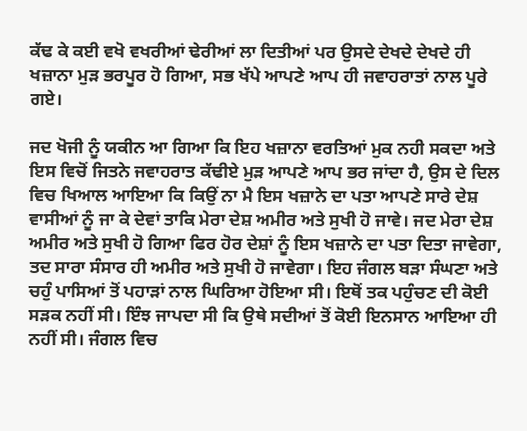ਕੱਢ ਕੇ ਕਈ ਵਖੋ ਵਖਰੀਆਂ ਢੇਰੀਆਂ ਲਾ ਦਿਤੀਆਂ ਪਰ ਉਸਦੇ ਦੇਖਦੇ ਦੇਖਦੇ ਹੀ ਖਜ਼ਾਨਾ ਮੁੜ ਭਰਪੂਰ ਹੋ ਗਿਆ, ਸਭ ਖੱਪੇ ਆਪਣੇ ਆਪ ਹੀ ਜਵਾਹਰਾਤਾਂ ਨਾਲ ਪੂਰੇ ਗਏ।

ਜਦ ਖੋਜੀ ਨੂੰ ਯਕੀਨ ਆ ਗਿਆ ਕਿ ਇਹ ਖਜ਼ਾਨਾ ਵਰਤਿਆਂ ਮੁਕ ਨਹੀ ਸਕਦਾ ਅਤੇ ਇਸ ਵਿਚੋਂ ਜਿਤਨੇ ਜਵਾਹਰਾਤ ਕੱਢੀਏ ਮੁੜ ਆਪਣੇ ਆਪ ਭਰ ਜਾਂਦਾ ਹੈ, ਉਸ ਦੇ ਦਿਲ ਵਿਚ ਖਿਆਲ ਆਇਆ ਕਿ ਕਿਉਂ ਨਾ ਮੈ ਇਸ ਖਜ਼ਾਨੇ ਦਾ ਪਤਾ ਆਪਣੇ ਸਾਰੇ ਦੇਸ਼ ਵਾਸੀਆਂ ਨੂੰ ਜਾ ਕੇ ਦੇਵਾਂ ਤਾਕਿ ਮੇਰਾ ਦੇਸ਼ ਅਮੀਰ ਅਤੇ ਸੁਖੀ ਹੋ ਜਾਵੇ। ਜਦ ਮੇਰਾ ਦੇਸ਼ ਅਮੀਰ ਅਤੇ ਸੁਖੀ ਹੋ ਗਿਆ ਫਿਰ ਹੋਰ ਦੇਸ਼ਾਂ ਨੂੰ ਇਸ ਖਜ਼ਾਨੇ ਦਾ ਪਤਾ ਦਿਤਾ ਜਾਵੇਗਾ, ਤਦ ਸਾਰਾ ਸੰਸਾਰ ਹੀ ਅਮੀਰ ਅਤੇ ਸੁਖੀ ਹੋ ਜਾਵੇਗਾ। ਇਹ ਜੰਗਲ ਬੜਾ ਸੰਘਣਾ ਅਤੇ ਚਹੁੰ ਪਾਸਿਆਂ ਤੋਂ ਪਹਾੜਾਂ ਨਾਲ ਘਿਰਿਆ ਹੋਇਆ ਸੀ। ਇਥੋਂ ਤਕ ਪਹੁੰਚਣ ਦੀ ਕੋਈ ਸੜਕ ਨਹੀਂ ਸੀ। ਇੰਝ ਜਾਪਦਾ ਸੀ ਕਿ ਉਥੇ ਸਦੀਆਂ ਤੋਂ ਕੋਈ ਇਨਸਾਨ ਆਇਆ ਹੀ ਨਹੀਂ ਸੀ। ਜੰਗਲ ਵਿਚ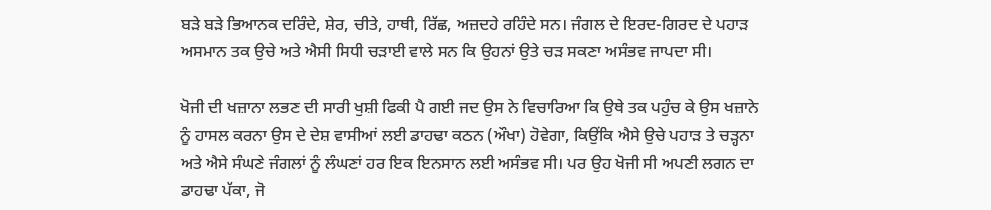ਬੜੇ ਬੜੇ ਭਿਆਨਕ ਦਰਿੰਦੇ, ਸ਼ੇਰ, ਚੀਤੇ, ਹਾਥੀ, ਰਿੱਛ, ਅਜ਼ਦਹੇ ਰਹਿੰਦੇ ਸਨ। ਜੰਗਲ ਦੇ ਇਰਦ-ਗਿਰਦ ਦੇ ਪਹਾੜ ਅਸਮਾਨ ਤਕ ਉਚੇ ਅਤੇ ਐਸੀ ਸਿਧੀ ਚੜਾਈ ਵਾਲੇ ਸਨ ਕਿ ਉਹਨਾਂ ਉਤੇ ਚੜ ਸਕਣਾ ਅਸੰਭਵ ਜਾਪਦਾ ਸੀ।

ਖੋਜੀ ਦੀ ਖਜ਼ਾਨਾ ਲਭਣ ਦੀ ਸਾਰੀ ਖੁਸ਼ੀ ਫਿਕੀ ਪੈ ਗਈ ਜਦ ਉਸ ਨੇ ਵਿਚਾਰਿਆ ਕਿ ਉਥੇ ਤਕ ਪਹੁੰਚ ਕੇ ਉਸ ਖਜ਼ਾਨੇ ਨੂੰ ਹਾਸਲ ਕਰਨਾ ਉਸ ਦੇ ਦੇਸ਼ ਵਾਸੀਆਂ ਲਈ ਡਾਹਢਾ ਕਠਨ (ਔਖਾ) ਹੋਵੇਗਾ, ਕਿਉਂਕਿ ਐਸੇ ਉਚੇ ਪਹਾੜ ਤੇ ਚੜ੍ਹਨਾ ਅਤੇ ਐਸੇ ਸੰਘਣੇ ਜੰਗਲਾਂ ਨੂੰ ਲੰਘਣਾਂ ਹਰ ਇਕ ਇਨਸਾਨ ਲਈ ਅਸੰਭਵ ਸੀ। ਪਰ ਉਹ ਖੋਜੀ ਸੀ ਅਪਣੀ ਲਗਨ ਦਾ ਡਾਹਢਾ ਪੱਕਾ, ਜੋ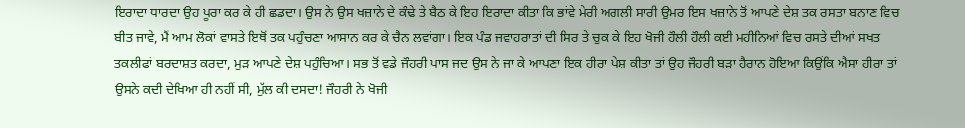ਇਰਾਦਾ ਧਾਰਦਾ ਉਹ ਪੂਰਾ ਕਰ ਕੇ ਹੀ ਛਡਦਾ। ਉਸ ਨੇ ਉਸ ਖਜ਼ਾਨੇ ਦੇ ਕੰਢੇ ਤੇ ਬੈਠ ਕੇ ਇਹ ਇਰਾਦਾ ਕੀਤਾ ਕਿ ਭਾਂਵੇ ਮੇਰੀ ਅਗਲੀ ਸਾਰੀ ਉਮਰ ਇਸ ਖਜ਼ਾਨੇ ਤੋਂ ਆਪਣੇ ਦੇਸ਼ ਤਕ ਰਸਤਾ ਬਨਾਣ ਵਿਚ ਬੀਤ ਜਾਵੇ, ਮੈਂ ਆਮ ਲੋਕਾਂ ਵਾਸਤੇ ਇਥੋਂ ਤਕ ਪਹੁੰਚਣਾ ਆਸਾਨ ਕਰ ਕੇ ਚੈਨ ਲਵਾਂਗਾ। ਇਕ ਪੰਡ ਜਵਾਹਰਾਤਾਂ ਦੀ ਸਿਰ ਤੇ ਚੁਕ ਕੇ ਇਹ ਖੋਜੀ ਹੌਲੀ ਹੌਲੀ ਕਈ ਮਹੀਨਿਆਂ ਵਿਚ ਰਸਤੇ ਦੀਆਂ ਸਖਤ ਤਕਲੀਫਾਂ ਬਰਦਾਸ਼ਤ ਕਰਦਾ, ਮੁੜ ਆਪਣੇ ਦੇਸ਼ ਪਹੁੰਚਿਆ। ਸਭ ਤੋਂ ਵਡੇ ਜੌਹਰੀ ਪਾਸ ਜਦ ਉਸ ਨੇ ਜਾ ਕੇ ਆਪਣਾ ਇਕ ਹੀਰਾ ਪੇਸ਼ ਕੀਤਾ ਤਾਂ ਉਹ ਜੌਹਰੀ ਬੜਾ ਹੈਰਾਨ ਹੋਇਆ ਕਿਉਂਕਿ ਐਸਾ ਹੀਰਾ ਤਾਂ ਉਸਨੇ ਕਦੀ ਦੇਖਿਆ ਹੀ ਨਹੀਂ ਸੀ, ਮੁੱਲ ਕੀ ਦਸਦਾ! ਜੌਹਰੀ ਨੇ ਖੋਜੀ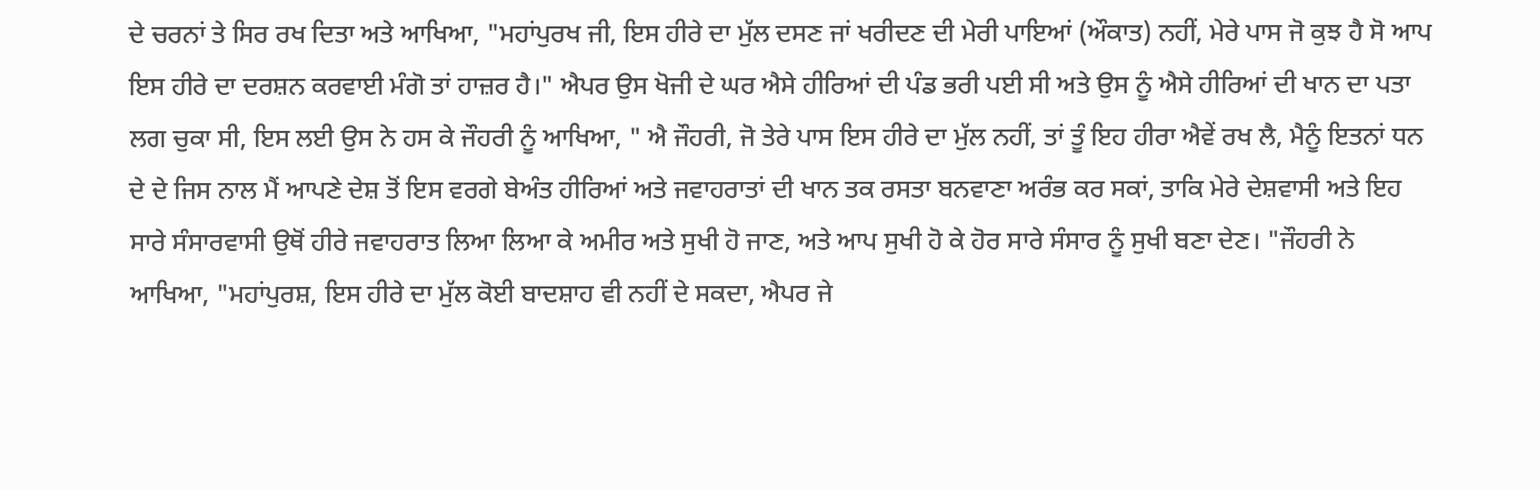ਦੇ ਚਰਨਾਂ ਤੇ ਸਿਰ ਰਖ ਦਿਤਾ ਅਤੇ ਆਖਿਆ, "ਮਹਾਂਪੁਰਖ ਜੀ, ਇਸ ਹੀਰੇ ਦਾ ਮੁੱਲ ਦਸਣ ਜਾਂ ਖਰੀਦਣ ਦੀ ਮੇਰੀ ਪਾਇਆਂ (ਔਕਾਤ) ਨਹੀਂ, ਮੇਰੇ ਪਾਸ ਜੋ ਕੁਝ ਹੈ ਸੋ ਆਪ ਇਸ ਹੀਰੇ ਦਾ ਦਰਸ਼ਨ ਕਰਵਾਈ ਮੰਗੋ ਤਾਂ ਹਾਜ਼ਰ ਹੈ।" ਐਪਰ ਉਸ ਖੋਜੀ ਦੇ ਘਰ ਐਸੇ ਹੀਰਿਆਂ ਦੀ ਪੰਡ ਭਰੀ ਪਈ ਸੀ ਅਤੇ ਉਸ ਨੂੰ ਐਸੇ ਹੀਰਿਆਂ ਦੀ ਖਾਨ ਦਾ ਪਤਾ ਲਗ ਚੁਕਾ ਸੀ, ਇਸ ਲਈ ਉਸ ਨੇ ਹਸ ਕੇ ਜੌਹਰੀ ਨੂੰ ਆਖਿਆ, " ਐ ਜੌਹਰੀ, ਜੋ ਤੇਰੇ ਪਾਸ ਇਸ ਹੀਰੇ ਦਾ ਮੁੱਲ ਨਹੀਂ, ਤਾਂ ਤੂੰ ਇਹ ਹੀਰਾ ਐਵੇਂ ਰਖ ਲੈ, ਮੈਨੂੰ ਇਤਨਾਂ ਧਨ ਦੇ ਦੇ ਜਿਸ ਨਾਲ ਮੈਂ ਆਪਣੇ ਦੇਸ਼ ਤੋਂ ਇਸ ਵਰਗੇ ਬੇਅੰਤ ਹੀਰਿਆਂ ਅਤੇ ਜਵਾਹਰਾਤਾਂ ਦੀ ਖਾਨ ਤਕ ਰਸਤਾ ਬਨਵਾਣਾ ਅਰੰਭ ਕਰ ਸਕਾਂ, ਤਾਕਿ ਮੇਰੇ ਦੇਸ਼ਵਾਸੀ ਅਤੇ ਇਹ ਸਾਰੇ ਸੰਸਾਰਵਾਸੀ ਉਥੋਂ ਹੀਰੇ ਜਵਾਹਰਾਤ ਲਿਆ ਲਿਆ ਕੇ ਅਮੀਰ ਅਤੇ ਸੁਖੀ ਹੋ ਜਾਣ, ਅਤੇ ਆਪ ਸੁਖੀ ਹੋ ਕੇ ਹੋਰ ਸਾਰੇ ਸੰਸਾਰ ਨੂੰ ਸੁਖੀ ਬਣਾ ਦੇਣ। "ਜੌਹਰੀ ਨੇ ਆਖਿਆ, "ਮਹਾਂਪੁਰਸ਼, ਇਸ ਹੀਰੇ ਦਾ ਮੁੱਲ ਕੋਈ ਬਾਦਸ਼ਾਹ ਵੀ ਨਹੀਂ ਦੇ ਸਕਦਾ, ਐਪਰ ਜੇ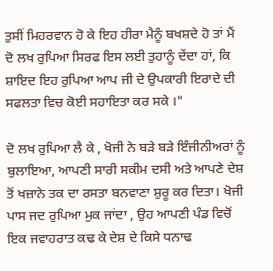ਤੁਸੀਂ ਮਿਹਰਵਾਨ ਹੋ ਕੇ ਇਹ ਹੀਰਾ ਮੈਨੂੰ ਬਖਸ਼ਦੇ ਹੋ ਤਾਂ ਮੈਂ ਦੋ ਲਖ ਰੁਪਿਆ ਸਿਰਫ ਇਸ ਲਈ ਤੁਹਾਨੂੰ ਦੇਂਦਾ ਹਾਂ, ਕਿ ਸ਼ਾਇਦ ਇਹ ਰੁਪਿਆ ਆਪ ਜੀ ਦੇ ਉਪਕਾਰੀ ਇਰਾਦੇ ਦੀ ਸਫਲਤਾ ਵਿਚ ਕੋਈ ਸਹਾਇਤਾ ਕਰ ਸਕੇ ।"

ਦੋ ਲਖ ਰੁਪਿਆ ਲੈ ਕੇ , ਖੋਜੀ ਨੇ ਬੜੇ ਬੜੇ ਇੰਜੀਨੀਅਰਾਂ ਨੂੰ ਬੁਲਾਇਆ, ਆਪਣੀ ਸਾਰੀ ਸਕੀਮ ਦਸੀ ਅਤੇ ਆਪਣੇ ਦੇਸ਼ ਤੋਂ ਖਜ਼ਾਨੇ ਤਕ ਦਾ ਰਸਤਾ ਬਨਵਾਣਾ ਸ਼ੁਰੂ ਕਰ ਦਿਤਾ। ਖੋਜੀ ਪਾਸ ਜਦ ਰੁਪਿਆ ਮੁਕ ਜਾਂਦਾ , ਉਹ ਆਪਣੀ ਪੰਡ ਵਿਚੋਂ ਇਕ ਜਵਾਹਰਾਤ ਕਢ ਕੇ ਦੇਸ਼ ਦੇ ਕਿਸੇ ਧਨਾਢ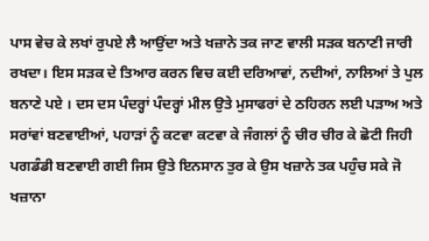ਪਾਸ ਵੇਚ ਕੇ ਲਖਾਂ ਰੁਪਏ ਲੈ ਆਉਂਦਾ ਅਤੇ ਖਜ਼ਾਨੇ ਤਕ ਜਾਣ ਵਾਲੀ ਸੜਕ ਬਨਾਣੀ ਜਾਰੀ ਰਖਦਾ। ਇਸ ਸੜਕ ਦੇ ਤਿਆਰ ਕਰਨ ਵਿਚ ਕਈ ਦਰਿਆਵਾਂ, ਨਦੀਆਂ, ਨਾਲਿਆਂ ਤੇ ਪੁਲ ਬਨਾਣੇ ਪਏ । ਦਸ ਦਸ ਪੰਦਰ੍ਹਾਂ ਪੰਦਰ੍ਹਾਂ ਮੀਲ ਉਤੇ ਮੁਸਾਫਰਾਂ ਦੇ ਠਹਿਰਨ ਲਈ ਪੜਾਅ ਅਤੇ ਸਰਾਂਵਾਂ ਬਣਵਾਈਆਂ, ਪਹਾੜਾਂ ਨੂੰ ਕਟਵਾ ਕਟਵਾ ਕੇ ਜੰਗਲਾਂ ਨੂੰ ਚੀਰ ਚੀਰ ਕੇ ਛੋਟੀ ਜਿਹੀ ਪਗਡੰਡੀ ਬਣਵਾਈ ਗਈ ਜਿਸ ਉਤੇ ਇਨਸਾਨ ਤੁਰ ਕੇ ਉਸ ਖਜ਼ਾਨੇ ਤਕ ਪਹੁੰਚ ਸਕੇ ਜੋ ਖਜ਼ਾਨਾ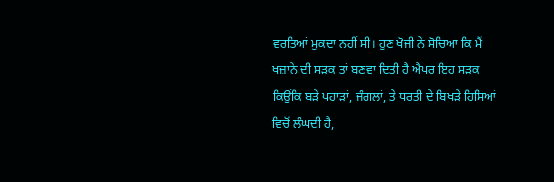ਵਰਤਿਆਂ ਮੁਕਦਾ ਨਹੀਂ ਸੀ। ਹੁਣ ਖੋਜੀ ਨੇ ਸੋਚਿਆ ਕਿ ਮੈਂ ਖਜ਼ਾਨੇ ਦੀ ਸੜਕ ਤਾਂ ਬਣਵਾ ਦਿਤੀ ਹੈ ਐਪਰ ਇਹ ਸੜਕ ਕਿਉਂਕਿ ਬੜੇ ਪਹਾੜਾਂ, ਜੰਗਲਾਂ, ਤੇ ਧਰਤੀ ਦੇ ਬਿਖੜੇ ਹਿਸਿਆਂ ਵਿਚੋਂ ਲੰਘਦੀ ਹੈ,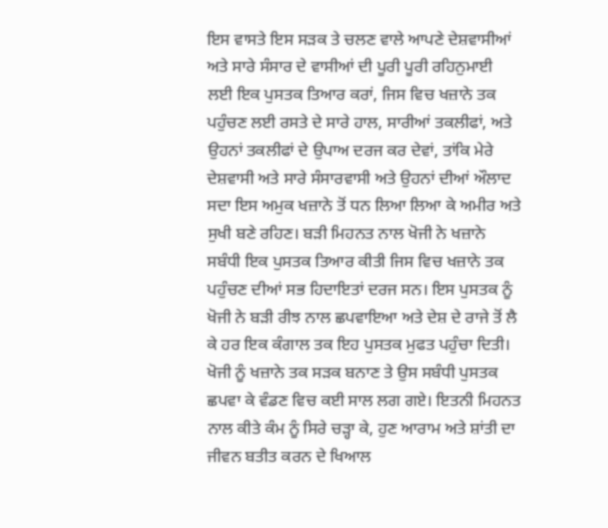ਇਸ ਵਾਸਤੇ ਇਸ ਸੜਕ ਤੇ ਚਲਣ ਵਾਲੇ ਆਪਣੇ ਦੇਸ਼ਵਾਸੀਆਂ ਅਤੇ ਸਾਰੇ ਸੰਸਾਰ ਦੇ ਵਾਸੀਆਂ ਦੀ ਪੂਰੀ ਪੂਰੀ ਰਹਿਨੁਮਾਈ ਲਈ ਇਕ ਪੁਸਤਕ ਤਿਆਰ ਕਰਾਂ, ਜਿਸ ਵਿਚ ਖਜ਼ਾਨੇ ਤਕ ਪਹੁੰਚਣ ਲਈ ਰਸਤੇ ਦੇ ਸਾਰੇ ਹਾਲ, ਸਾਰੀਆਂ ਤਕਲੀਫਾਂ, ਅਤੇ ਉਹਨਾਂ ਤਕਲੀਫਾਂ ਦੇ ਉਪਾਅ ਦਰਜ ਕਰ ਦੇਵਾਂ, ਤਾਂਕਿ ਮੇਰੇ ਦੇਸ਼ਵਾਸੀ ਅਤੇ ਸਾਰੇ ਸੰਸਾਰਵਾਸੀ ਅਤੇ ਉਹਨਾਂ ਦੀਆਂ ਔਲਾਦ ਸਦਾ ਇਸ ਅਮੁਕ ਖਜ਼ਾਨੇ ਤੋਂ ਧਨ ਲਿਆ ਲਿਆ ਕੇ ਅਮੀਰ ਅਤੇ ਸੁਖੀ ਬਣੇ ਰਹਿਣ। ਬੜੀ ਮਿਹਨਤ ਨਾਲ ਖੋਜੀ ਨੇ ਖਜ਼ਾਨੇ ਸਬੰਧੀ ਇਕ ਪੁਸਤਕ ਤਿਆਰ ਕੀਤੀ ਜਿਸ ਵਿਚ ਖਜ਼ਾਨੇ ਤਕ ਪਹੁੰਚਣ ਦੀਆਂ ਸਭ ਹਿਦਾਇਤਾਂ ਦਰਜ ਸਨ। ਇਸ ਪੁਸਤਕ ਨੂੰ ਖੋਜੀ ਨੇ ਬੜੀ ਰੀਝ ਨਾਲ ਛਪਵਾਇਆ ਅਤੇ ਦੇਸ਼ ਦੇ ਰਾਜੇ ਤੋਂ ਲੈ ਕੇ ਹਰ ਇਕ ਕੰਗਾਲ ਤਕ ਇਹ ਪੁਸਤਕ ਮੁਫਤ ਪਹੁੰਚਾ ਦਿਤੀ। ਖੋਜੀ ਨੂੰ ਖਜ਼ਾਨੇ ਤਕ ਸੜਕ ਬਨਾਣ ਤੇ ਉਸ ਸਬੰਧੀ ਪੁਸਤਕ ਛਪਵਾ ਕੇ ਵੰਡਣ ਵਿਚ ਕਈ ਸਾਲ ਲਗ ਗਏ। ਇਤਨੀ ਮਿਹਨਤ ਨਾਲ ਕੀਤੇ ਕੰਮ ਨੂੰ ਸਿਰੇ ਚੜ੍ਹਾ ਕੇ, ਹੁਣ ਆਰਾਮ ਅਤੇ ਸ਼ਾਂਤੀ ਦਾ ਜੀਵਨ ਬਤੀਤ ਕਰਨ ਦੇ ਖਿਆਲ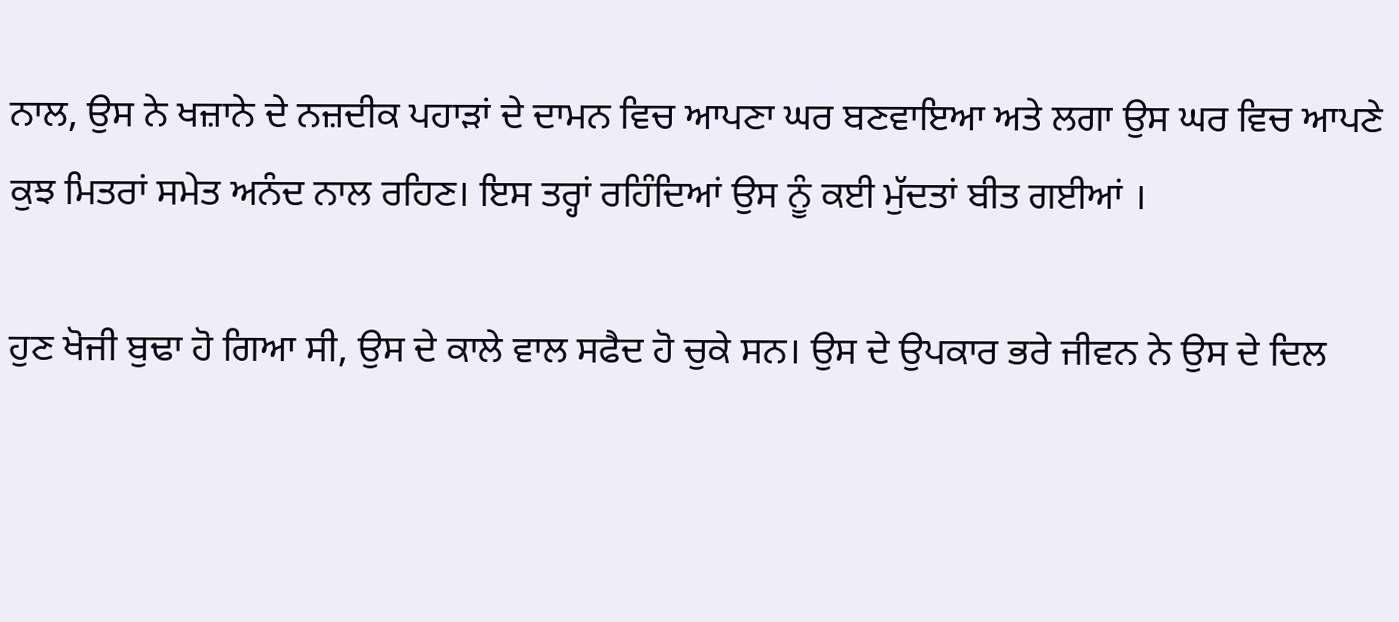ਨਾਲ, ਉਸ ਨੇ ਖਜ਼ਾਨੇ ਦੇ ਨਜ਼ਦੀਕ ਪਹਾੜਾਂ ਦੇ ਦਾਮਨ ਵਿਚ ਆਪਣਾ ਘਰ ਬਣਵਾਇਆ ਅਤੇ ਲਗਾ ਉਸ ਘਰ ਵਿਚ ਆਪਣੇ ਕੁਝ ਮਿਤਰਾਂ ਸਮੇਤ ਅਨੰਦ ਨਾਲ ਰਹਿਣ। ਇਸ ਤਰ੍ਹਾਂ ਰਹਿੰਦਿਆਂ ਉਸ ਨੂੰ ਕਈ ਮੁੱਦਤਾਂ ਬੀਤ ਗਈਆਂ ।

ਹੁਣ ਖੋਜੀ ਬੁਢਾ ਹੋ ਗਿਆ ਸੀ, ਉਸ ਦੇ ਕਾਲੇ ਵਾਲ ਸਫੈਦ ਹੋ ਚੁਕੇ ਸਨ। ਉਸ ਦੇ ਉਪਕਾਰ ਭਰੇ ਜੀਵਨ ਨੇ ਉਸ ਦੇ ਦਿਲ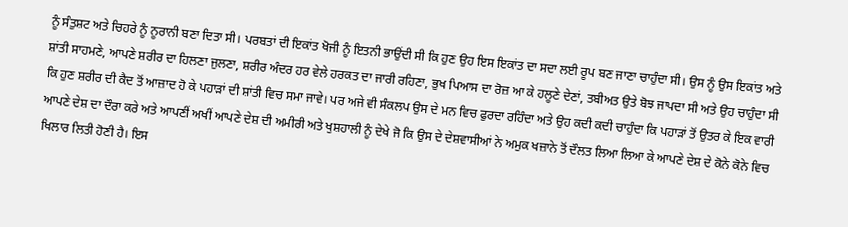ਨੂੰ ਸੰਤੁਸ਼ਟ ਅਤੇ ਚਿਹਰੇ ਨੂੰ ਨੂਰਾਨੀ ਬਣਾ ਦਿਤਾ ਸੀ। ਪਰਬਤਾਂ ਦੀ ਇਕਾਂਤ ਖੋਜੀ ਨੂੰ ਇਤਨੀ ਭਾਉਂਦੀ ਸੀ ਕਿ ਹੁਣ ਉਹ ਇਸ ਇਕਾਂਤ ਦਾ ਸਦਾ ਲਈ ਰੂਪ ਬਣ ਜਾਣਾ ਚਾਹੁੰਦਾ ਸੀ। ਉਸ ਨੂੰ ਉਸ ਇਕਾਂਤ ਅਤੇ ਸ਼ਾਂਤੀ ਸਾਹਮਣੇ, ਆਪਣੇ ਸ਼ਰੀਰ ਦਾ ਹਿਲਣਾ ਜੁਲਣਾ, ਸ਼ਰੀਰ ਅੰਦਰ ਹਰ ਵੇਲੇ ਹਰਕਤ ਦਾ ਜਾਰੀ ਰਹਿਣਾ, ਭੁਖ ਪਿਆਸ ਦਾ ਰੋਜ਼ ਆ ਕੇ ਹਲੂਣੇ ਦੇਣਾਂ, ਤਬੀਅਤ ਉਤੇ ਬੋਝ ਜਾਪਦਾ ਸੀ ਅਤੇ ਉਹ ਚਾਹੁੰਦਾ ਸੀ ਕਿ ਹੁਣ ਸ਼ਰੀਰ ਦੀ ਕੈਦ ਤੋਂ ਆਜ਼ਾਦ ਹੋ ਕੇ ਪਹਾੜਾਂ ਦੀ ਸ਼ਾਂਤੀ ਵਿਚ ਸਮਾ ਜਾਵੇ। ਪਰ ਅਜੇ ਵੀ ਸੰਕਲਪ ਉਸ ਦੇ ਮਨ ਵਿਚ ਫੁਰਦਾ ਰਹਿੰਦਾ ਅਤੇ ਉਹ ਕਦੀ ਕਦੀ ਚਾਹੁੰਦਾ ਕਿ ਪਹਾੜਾਂ ਤੋਂ ਉਤਰ ਕੇ ਇਕ ਵਾਰੀ ਆਪਣੇ ਦੇਸ਼ ਦਾ ਦੌਰਾ ਕਰੇ ਅਤੇ ਆਪਣੀਂ ਅਖੀਂ ਆਪਣੇ ਦੇਸ਼ ਦੀ ਅਮੀਰੀ ਅਤੇ ਖੁਸ਼ਹਾਲੀ ਨੂੰ ਦੇਖੇ ਜੋ ਕਿ ਉਸ ਦੇ ਦੇਸ਼ਵਾਸੀਆਂ ਨੇ ਅਮੁਕ ਖਜ਼ਾਨੇ ਤੋਂ ਦੌਲਤ ਲਿਆ ਲਿਆ ਕੇ ਆਪਣੇ ਦੇਸ਼ ਦੇ ਕੋਨੇ ਕੋਨੇ ਵਿਚ ਖਿਲਾਰ ਲਿਤੀ ਹੋਣੀ ਹੈ। ਇਸ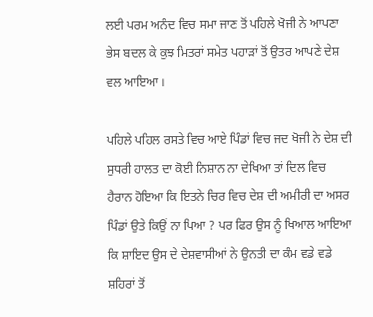ਲਈ ਪਰਮ ਅਨੰਦ ਵਿਚ ਸਮਾ ਜਾਣ ਤੋਂ ਪਹਿਲੇ ਖੋਜੀ ਨੇ ਆਪਣਾ ਭੇਸ ਬਦਲ ਕੇ ਕੁਝ ਮਿਤਰਾਂ ਸਮੇਤ ਪਹਾੜਾਂ ਤੋਂ ਉਤਰ ਆਪਣੇ ਦੇਸ਼ ਵਲ ਆਇਆ ।

ਪਹਿਲੇ ਪਹਿਲ ਰਸਤੇ ਵਿਚ ਆਏ ਪਿੰਡਾਂ ਵਿਚ ਜਦ ਖੋਜੀ ਨੇ ਦੇਸ਼ ਦੀ ਸੁਧਰੀ ਹਾਲਤ ਦਾ ਕੋਈ ਨਿਸ਼ਾਨ ਨਾ ਦੇਖਿਆ ਤਾਂ ਦਿਲ ਵਿਚ ਹੈਰਾਨ ਹੋਇਆ ਕਿ ਇਤਨੇ ਚਿਰ ਵਿਚ ਦੇਸ਼ ਦੀ ਅਮੀਰੀ ਦਾ ਅਸਰ ਪਿੰਡਾਂ ਉਤੇ ਕਿਉਂ ਨਾ ਪਿਆ ? ਪਰ ਫਿਰ ਉਸ ਨੂੰ ਖਿਆਲ ਆਇਆ ਕਿ ਸ਼ਾਇਦ ਉਸ ਦੇ ਦੇਸ਼ਵਾਸੀਆਂ ਨੇ ਉਨਤੀ ਦਾ ਕੰਮ ਵਡੇ ਵਡੇ ਸ਼ਹਿਰਾਂ ਤੋਂ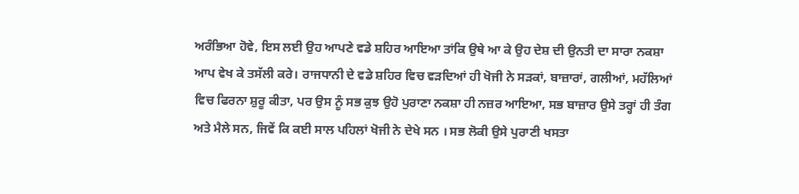ਅਰੰਭਿਆ ਹੋਵੇ, ਇਸ ਲਈ ਉਹ ਆਪਣੇ ਵਡੇ ਸ਼ਹਿਰ ਆਇਆ ਤਾਂਕਿ ਉਥੇ ਆ ਕੇ ਉਹ ਦੇਸ਼ ਦੀ ਉਨਤੀ ਦਾ ਸਾਰਾ ਨਕਸ਼ਾ ਆਪ ਵੇਖ ਕੇ ਤਸੱਲੀ ਕਰੇ। ਰਾਜਧਾਨੀ ਦੇ ਵਡੇ ਸ਼ਹਿਰ ਵਿਚ ਵੜਦਿਆਂ ਹੀ ਖੋਜੀ ਨੇ ਸੜਕਾਂ, ਬਾਜ਼ਾਰਾਂ, ਗਲੀਆਂ, ਮਹੱਲਿਆਂ ਵਿਚ ਫਿਰਨਾ ਸ਼ੁਰੂ ਕੀਤਾ, ਪਰ ਉਸ ਨੂੰ ਸਭ ਕੁਝ ਉਹੋ ਪੁਰਾਣਾ ਨਕਸ਼ਾ ਹੀ ਨਜ਼ਰ ਆਇਆ, ਸਭ ਬਾਜ਼ਾਰ ਉਸੇ ਤਰ੍ਹਾਂ ਹੀ ਤੰਗ ਅਤੇ ਮੈਲੇ ਸਨ, ਜਿਵੇਂ ਕਿ ਕਈ ਸਾਲ ਪਹਿਲਾਂ ਖੋਜੀ ਨੇ ਦੇਖੇ ਸਨ । ਸਭ ਲੋਕੀ ਉਸੇ ਪੁਰਾਣੀ ਖਸਤਾ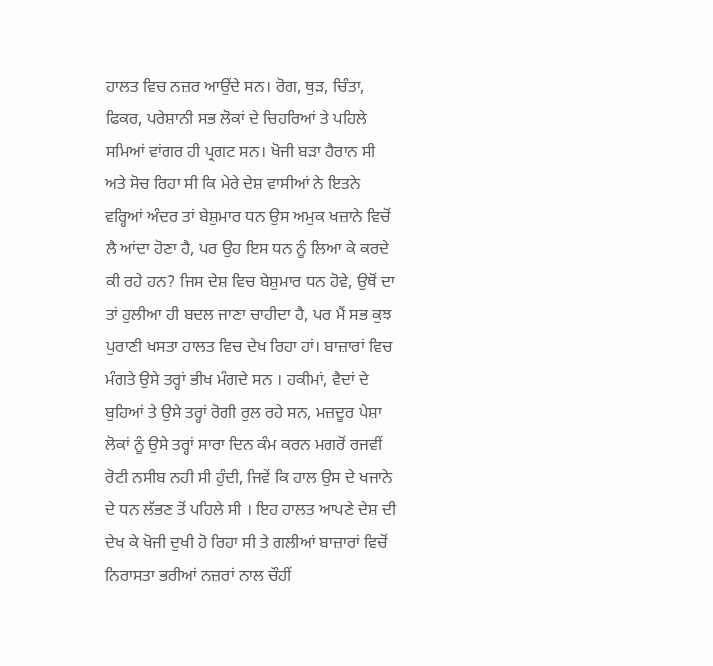ਹਾਲਤ ਵਿਚ ਨਜ਼ਰ ਆਉਂਦੇ ਸਨ। ਰੋਗ, ਥੁੜ, ਚਿੰਤਾ, ਫਿਕਰ, ਪਰੇਸ਼ਾਨੀ ਸਭ ਲੋਕਾਂ ਦੇ ਚਿਹਰਿਆਂ ਤੇ ਪਹਿਲੇ ਸਮਿਆਂ ਵਾਂਗਰ ਹੀ ਪ੍ਰਗਟ ਸਨ। ਖੋਜੀ ਬੜਾ ਹੈਰਾਨ ਸੀ ਅਤੇ ਸੋਚ ਰਿਹਾ ਸੀ ਕਿ ਮੇਰੇ ਦੇਸ਼ ਵਾਸੀਆਂ ਨੇ ਇਤਨੇ ਵਰ੍ਹਿਆਂ ਅੰਦਰ ਤਾਂ ਬੇਸ਼ੁਮਾਰ ਧਨ ਉਸ ਅਮੁਕ ਖਜ਼ਾਨੇ ਵਿਚੋਂ ਲੈ ਆਂਦਾ ਹੋਣਾ ਹੈ, ਪਰ ਉਹ ਇਸ ਧਨ ਨੂੰ ਲਿਆ ਕੇ ਕਰਦੇ ਕੀ ਰਹੇ ਹਨ? ਜਿਸ ਦੇਸ਼ ਵਿਚ ਬੇਸ਼ੁਮਾਰ ਧਨ ਹੋਵੇ, ਉਥੋਂ ਦਾ ਤਾਂ ਹੁਲੀਆ ਹੀ ਬਦਲ ਜਾਣਾ ਚਾਹੀਦਾ ਹੈ, ਪਰ ਮੈਂ ਸਭ ਕੁਝ ਪੁਰਾਣੀ ਖਸਤਾ ਹਾਲਤ ਵਿਚ ਦੇਖ ਰਿਹਾ ਹਾਂ। ਬਾਜ਼ਾਰਾਂ ਵਿਚ ਮੰਗਤੇ ਉਸੇ ਤਰ੍ਹਾਂ ਭੀਖ ਮੰਗਦੇ ਸਨ । ਹਕੀਮਾਂ, ਵੈਦਾਂ ਦੇ ਬੁਹਿਆਂ ਤੇ ਉਸੇ ਤਰ੍ਹਾਂ ਰੋਗੀ ਰੁਲ ਰਹੇ ਸਨ, ਮਜ਼ਦੂਰ ਪੇਸ਼ਾ ਲੋਕਾਂ ਨੂੰ ਉਸੇ ਤਰ੍ਹਾਂ ਸਾਰਾ ਦਿਨ ਕੰਮ ਕਰਨ ਮਗਰੋਂ ਰਜਵੀਂ ਰੋਟੀ ਨਸੀਬ ਨਹੀ ਸੀ ਹੁੰਦੀ, ਜਿਵੇਂ ਕਿ ਹਾਲ ਉਸ ਦੇ ਖਜਾਨੇ ਦੇ ਧਨ ਲੱਭਣ ਤੋਂ ਪਹਿਲੇ ਸੀ । ਇਹ ਹਾਲਤ ਆਪਣੇ ਦੇਸ਼ ਦੀ ਦੇਖ ਕੇ ਖੋਜੀ ਦੁਖੀ ਹੋ ਰਿਹਾ ਸੀ ਤੇ ਗਲੀਆਂ ਬਾਜ਼ਾਰਾਂ ਵਿਚੋਂ ਨਿਰਾਸਤਾ ਭਰੀਆਂ ਨਜ਼ਰਾਂ ਨਾਲ ਚੌਹੀਂ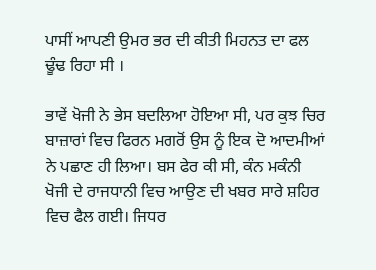ਪਾਸੀਂ ਆਪਣੀ ਉਮਰ ਭਰ ਦੀ ਕੀਤੀ ਮਿਹਨਤ ਦਾ ਫਲ ਢੂੰਢ ਰਿਹਾ ਸੀ ।

ਭਾਵੇਂ ਖੋਜੀ ਨੇ ਭੇਸ ਬਦਲਿਆ ਹੋਇਆ ਸੀ, ਪਰ ਕੁਝ ਚਿਰ ਬਾਜ਼ਾਰਾਂ ਵਿਚ ਫਿਰਨ ਮਗਰੋਂ ਉਸ ਨੂੰ ਇਕ ਦੋ ਆਦਮੀਆਂ ਨੇ ਪਛਾਣ ਹੀ ਲਿਆ। ਬਸ ਫੇਰ ਕੀ ਸੀ, ਕੰਨ ਮਕੰਨੀ ਖੋਜੀ ਦੇ ਰਾਜਧਾਨੀ ਵਿਚ ਆਉਣ ਦੀ ਖਬਰ ਸਾਰੇ ਸ਼ਹਿਰ ਵਿਚ ਫੈਲ ਗਈ। ਜਿਧਰ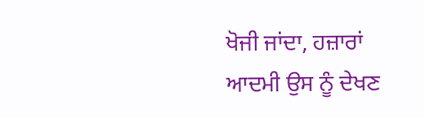ਖੋਜੀ ਜਾਂਦਾ, ਹਜ਼ਾਰਾਂ ਆਦਮੀ ਉਸ ਨੂੰ ਦੇਖਣ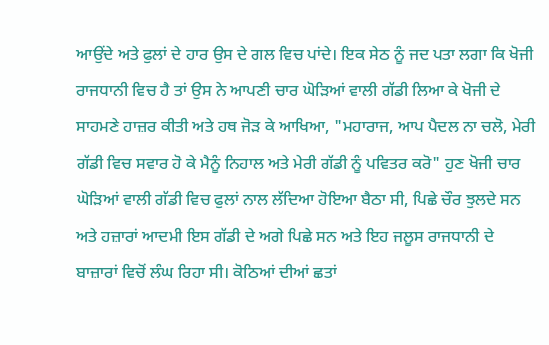ਆਉਂਦੇ ਅਤੇ ਫੁਲਾਂ ਦੇ ਹਾਰ ਉਸ ਦੇ ਗਲ ਵਿਚ ਪਾਂਦੇ। ਇਕ ਸੇਠ ਨੂੰ ਜਦ ਪਤਾ ਲਗਾ ਕਿ ਖੋਜੀ ਰਾਜਧਾਨੀ ਵਿਚ ਹੈ ਤਾਂ ਉਸ ਨੇ ਆਪਣੀ ਚਾਰ ਘੋੜਿਆਂ ਵਾਲੀ ਗੱਡੀ ਲਿਆ ਕੇ ਖੋਜੀ ਦੇ ਸਾਹਮਣੇ ਹਾਜ਼ਰ ਕੀਤੀ ਅਤੇ ਹਥ ਜੋੜ ਕੇ ਆਖਿਆ, "ਮਹਾਰਾਜ, ਆਪ ਪੈਦਲ ਨਾ ਚਲੋ, ਮੇਰੀ ਗੱਡੀ ਵਿਚ ਸਵਾਰ ਹੋ ਕੇ ਮੈਨੂੰ ਨਿਹਾਲ ਅਤੇ ਮੇਰੀ ਗੱਡੀ ਨੂੰ ਪਵਿਤਰ ਕਰੋ" ਹੁਣ ਖੋਜੀ ਚਾਰ ਘੋੜਿਆਂ ਵਾਲੀ ਗੱਡੀ ਵਿਚ ਫੁਲਾਂ ਨਾਲ ਲੱਦਿਆ ਹੋਇਆ ਬੈਠਾ ਸੀ, ਪਿਛੇ ਚੌਰ ਝੁਲਦੇ ਸਨ ਅਤੇ ਹਜ਼ਾਰਾਂ ਆਦਮੀ ਇਸ ਗੱਡੀ ਦੇ ਅਗੇ ਪਿਛੇ ਸਨ ਅਤੇ ਇਹ ਜਲੂਸ ਰਾਜਧਾਨੀ ਦੇ ਬਾਜ਼ਾਰਾਂ ਵਿਚੋਂ ਲੰਘ ਰਿਹਾ ਸੀ। ਕੋਠਿਆਂ ਦੀਆਂ ਛਤਾਂ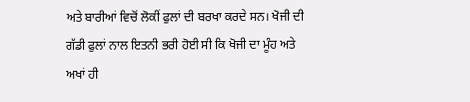ਅਤੇ ਬਾਰੀਆਂ ਵਿਚੋਂ ਲੋਕੀਂ ਫੁਲਾਂ ਦੀ ਬਰਖਾ ਕਰਦੇ ਸਨ। ਖੋਜੀ ਦੀ ਗੱਡੀ ਫੁਲਾਂ ਨਾਲ ਇਤਨੀ ਭਰੀ ਹੋਈ ਸੀ ਕਿ ਖੋਜੀ ਦਾ ਮੂੰਹ ਅਤੇ ਅਖਾਂ ਹੀ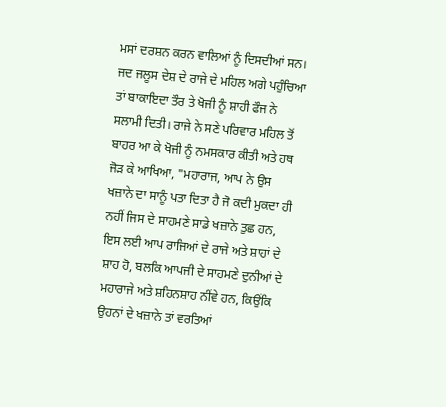ਮਸਾਂ ਦਰਸ਼ਨ ਕਰਨ ਵਾਲਿਆਂ ਨੂੰ ਦਿਸਦੀਆਂ ਸਨ। ਜਦ ਜਲੂਸ ਦੇਸ਼ ਦੇ ਰਾਜੇ ਦੇ ਮਹਿਲ ਅਗੇ ਪਹੁੰਚਿਆ ਤਾਂ ਬਾਕਾਇਦਾ ਤੌਰ ਤੇ ਖੋਜੀ ਨੂੰ ਸ਼ਾਹੀ ਫੌਜ ਨੇ ਸਲਾਮੀ ਦਿਤੀ। ਰਾਜੇ ਨੇ ਸਣੇ ਪਰਿਵਾਰ ਮਹਿਲ ਤੋਂ ਬਾਹਰ ਆ ਕੇ ਖੋਜੀ ਨੂੰ ਨਮਸਕਾਰ ਕੀਤੀ ਅਤੇ ਹਥ ਜੋੜ ਕੇ ਆਖਿਆ, "ਮਹਾਰਾਜ, ਆਪ ਨੇ ਉਸ ਖਜ਼ਾਨੇ ਦਾ ਸਾਨੂੰ ਪਤਾ ਦਿਤਾ ਹੈ ਜੋ ਕਦੀ ਮੁਕਦਾ ਹੀ ਨਹੀਂ ਜਿਸ ਦੇ ਸਾਹਮਣੇ ਸਾਡੇ ਖਜ਼ਾਨੇ ਤੁਛ ਹਨ, ਇਸ ਲਈ ਆਪ ਰਾਜਿਆਂ ਦੇ ਰਾਜੇ ਅਤੇ ਸ਼ਾਹਾਂ ਦੇ ਸ਼ਾਹ ਹੋ, ਬਲਕਿ ਆਪਜੀ ਦੇ ਸਾਹਮਣੇ ਦੁਨੀਆਂ ਦੇ ਮਹਾਰਾਜੇ ਅਤੇ ਸ਼ਹਿਨਸ਼ਾਹ ਨੀਂਵੇ ਹਨ, ਕਿਉਂਕਿ ਉਹਨਾਂ ਦੇ ਖਜ਼ਾਨੇ ਤਾਂ ਵਰਤਿਆਂ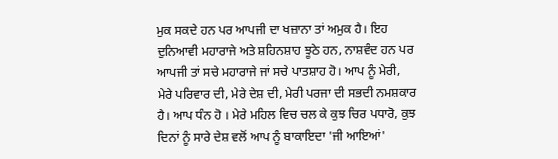ਮੁਕ ਸਕਦੇ ਹਨ ਪਰ ਆਪਜੀ ਦਾ ਖਜ਼ਾਨਾ ਤਾਂ ਅਮੁਕ ਹੈ। ਇਹ ਦੁਨਿਆਵੀ ਮਹਾਰਾਜੇ ਅਤੇ ਸ਼ਹਿਨਸ਼ਾਹ ਝੂਠੇ ਹਨ, ਨਾਸ਼ਵੰਦ ਹਨ ਪਰ ਆਪਜੀ ਤਾਂ ਸਚੇ ਮਹਾਰਾਜੇ ਜਾਂ ਸਚੇ ਪਾਤਸ਼ਾਹ ਹੋ। ਆਪ ਨੂੰ ਮੇਰੀ, ਮੇਰੇ ਪਰਿਵਾਰ ਦੀ, ਮੇਰੇ ਦੇਸ਼ ਦੀ, ਮੇਰੀ ਪਰਜਾ ਦੀ ਸਭਦੀ ਨਮਸ਼ਕਾਰ ਹੈ। ਆਪ ਧੰਨ ਹੋ । ਮੇਰੇ ਮਹਿਲ ਵਿਚ ਚਲ ਕੇ ਕੁਝ ਚਿਰ ਪਧਾਰੋ, ਕੁਝ ਦਿਨਾਂ ਨੂੰ ਸਾਰੇ ਦੇਸ਼ ਵਲੋਂ ਆਪ ਨੂੰ ਬਾਕਾਇਦਾ 'ਜੀ ਆਇਆਂ'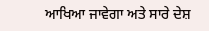ਆਖਿਆ ਜਾਵੇਗਾ ਅਤੇ ਸਾਰੇ ਦੇਸ਼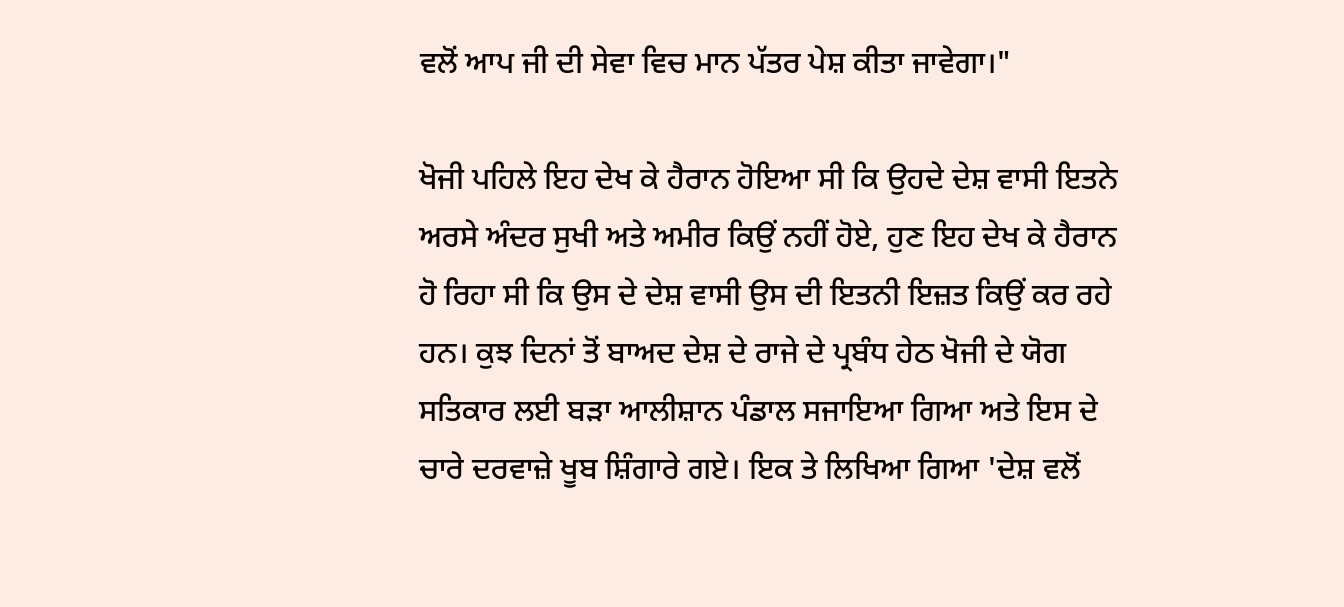ਵਲੋਂ ਆਪ ਜੀ ਦੀ ਸੇਵਾ ਵਿਚ ਮਾਨ ਪੱਤਰ ਪੇਸ਼ ਕੀਤਾ ਜਾਵੇਗਾ।"

ਖੋਜੀ ਪਹਿਲੇ ਇਹ ਦੇਖ ਕੇ ਹੈਰਾਨ ਹੋਇਆ ਸੀ ਕਿ ਉਹਦੇ ਦੇਸ਼ ਵਾਸੀ ਇਤਨੇ ਅਰਸੇ ਅੰਦਰ ਸੁਖੀ ਅਤੇ ਅਮੀਰ ਕਿਉਂ ਨਹੀਂ ਹੋਏ, ਹੁਣ ਇਹ ਦੇਖ ਕੇ ਹੈਰਾਨ ਹੋ ਰਿਹਾ ਸੀ ਕਿ ਉਸ ਦੇ ਦੇਸ਼ ਵਾਸੀ ਉਸ ਦੀ ਇਤਨੀ ਇਜ਼ਤ ਕਿਉਂ ਕਰ ਰਹੇ ਹਨ। ਕੁਝ ਦਿਨਾਂ ਤੋਂ ਬਾਅਦ ਦੇਸ਼ ਦੇ ਰਾਜੇ ਦੇ ਪ੍ਰਬੰਧ ਹੇਠ ਖੋਜੀ ਦੇ ਯੋਗ ਸਤਿਕਾਰ ਲਈ ਬੜਾ ਆਲੀਸ਼ਾਨ ਪੰਡਾਲ ਸਜਾਇਆ ਗਿਆ ਅਤੇ ਇਸ ਦੇ ਚਾਰੇ ਦਰਵਾਜ਼ੇ ਖੂਬ ਸ਼ਿੰਗਾਰੇ ਗਏ। ਇਕ ਤੇ ਲਿਖਿਆ ਗਿਆ 'ਦੇਸ਼ ਵਲੋਂ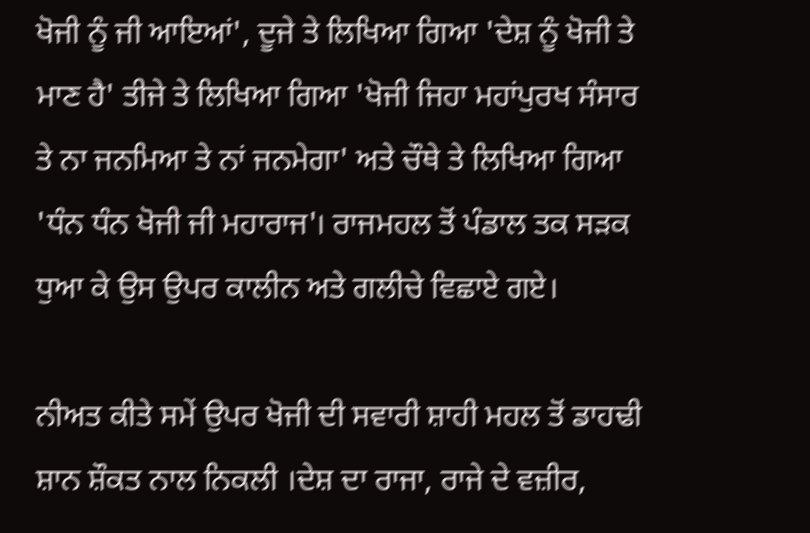ਖੋਜੀ ਨੂੰ ਜੀ ਆਇਆਂ', ਦੂਜੇ ਤੇ ਲਿਖਿਆ ਗਿਆ 'ਦੇਸ਼ ਨੂੰ ਖੋਜੀ ਤੇ ਮਾਣ ਹੈ' ਤੀਜੇ ਤੇ ਲਿਖਿਆ ਗਿਆ 'ਖੋਜੀ ਜਿਹਾ ਮਹਾਂਪੁਰਖ ਸੰਸਾਰ ਤੇ ਨਾ ਜਨਮਿਆ ਤੇ ਨਾਂ ਜਨਮੇਗਾ' ਅਤੇ ਚੌਥੇ ਤੇ ਲਿਖਿਆ ਗਿਆ 'ਧੰਨ ਧੰਨ ਖੋਜੀ ਜੀ ਮਹਾਰਾਜ'। ਰਾਜਮਹਲ ਤੋਂ ਪੰਡਾਲ ਤਕ ਸੜਕ ਧੁਆ ਕੇ ਉਸ ਉਪਰ ਕਾਲੀਨ ਅਤੇ ਗਲੀਚੇ ਵਿਛਾਏ ਗਏ।

ਨੀਅਤ ਕੀਤੇ ਸਮੇਂ ਉਪਰ ਖੋਜੀ ਦੀ ਸਵਾਰੀ ਸ਼ਾਹੀ ਮਹਲ ਤੋਂ ਡਾਹਢੀ ਸ਼ਾਨ ਸ਼ੌਕਤ ਨਾਲ ਨਿਕਲੀ ।ਦੇਸ਼ ਦਾ ਰਾਜਾ, ਰਾਜੇ ਦੇ ਵਜ਼ੀਰ,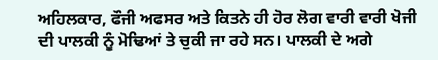ਅਹਿਲਕਾਰ, ਫੌਜੀ ਅਫਸਰ ਅਤੇ ਕਿਤਨੇ ਹੀ ਹੋਰ ਲੋਗ ਵਾਰੀ ਵਾਰੀ ਖੋਜੀ ਦੀ ਪਾਲਕੀ ਨੂੰ ਮੋਢਿਆਂ ਤੇ ਚੁਕੀ ਜਾ ਰਹੇ ਸਨ। ਪਾਲਕੀ ਦੇ ਅਗੇ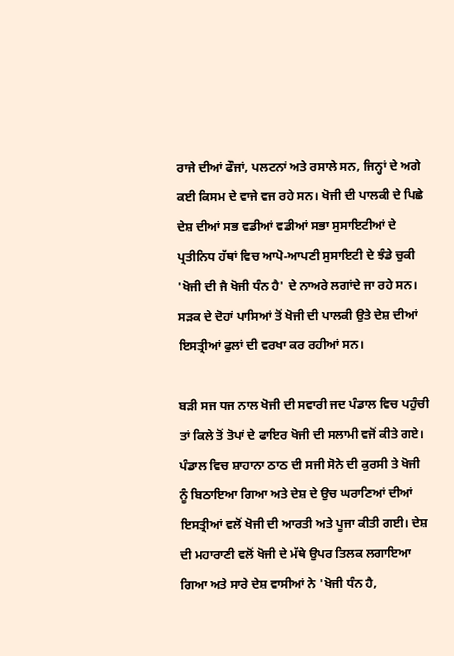ਰਾਜੇ ਦੀਆਂ ਫੌਜਾਂ, ਪਲਟਨਾਂ ਅਤੇ ਰਸਾਲੇ ਸਨ, ਜਿਨ੍ਹਾਂ ਦੇ ਅਗੇ ਕਈ ਕਿਸਮ ਦੇ ਵਾਜੇ ਵਜ ਰਹੇ ਸਨ। ਖੋਜੀ ਦੀ ਪਾਲਕੀ ਦੇ ਪਿਛੇ ਦੇਸ਼ ਦੀਆਂ ਸਭ ਵਡੀਆਂ ਵਡੀਆਂ ਸਭਾ ਸੁਸਾਇਟੀਆਂ ਦੇ ਪ੍ਰਤੀਨਿਧ ਹੱਥਾਂ ਵਿਚ ਆਪੋ-ਆਪਣੀ ਸੁਸਾਇਟੀ ਦੇ ਝੰਡੇ ਚੁਕੀ 'ਖੋਜੀ ਦੀ ਜੈ ਖੋਜੀ ਧੰਨ ਹੈ' ਦੇ ਨਾਅਰੇ ਲਗਾਂਦੇ ਜਾ ਰਹੇ ਸਨ। ਸੜਕ ਦੇ ਦੋਹਾਂ ਪਾਸਿਆਂ ਤੋਂ ਖੋਜੀ ਦੀ ਪਾਲਕੀ ਉਤੇ ਦੇਸ਼ ਦੀਆਂ ਇਸਤ੍ਰੀਆਂ ਫੁਲਾਂ ਦੀ ਵਰਖਾ ਕਰ ਰਹੀਆਂ ਸਨ।

ਬੜੀ ਸਜ ਧਜ ਨਾਲ ਖੋਜੀ ਦੀ ਸਵਾਰੀ ਜਦ ਪੰਡਾਲ ਵਿਚ ਪਹੁੰਚੀ ਤਾਂ ਕਿਲੇ ਤੋਂ ਤੋਪਾਂ ਦੇ ਫਾਇਰ ਖੋਜੀ ਦੀ ਸਲਾਮੀ ਵਜੋਂ ਕੀਤੇ ਗਏ। ਪੰਡਾਲ ਵਿਚ ਸ਼ਾਹਾਨਾ ਠਾਠ ਦੀ ਸਜੀ ਸੋਨੇ ਦੀ ਕੁਰਸੀ ਤੇ ਖੋਜੀ ਨੂੰ ਬਿਠਾਇਆ ਗਿਆ ਅਤੇ ਦੇਸ਼ ਦੇ ਉਚ ਘਰਾਣਿਆਂ ਦੀਆਂ ਇਸਤ੍ਰੀਆਂ ਵਲੋਂ ਖੋਜੀ ਦੀ ਆਰਤੀ ਅਤੇ ਪੂਜਾ ਕੀਤੀ ਗਈ। ਦੇਸ਼ ਦੀ ਮਹਾਰਾਣੀ ਵਲੋਂ ਖੋਜੀ ਦੇ ਮੱਥੇ ਉਪਰ ਤਿਲਕ ਲਗਾਇਆ ਗਿਆ ਅਤੇ ਸਾਰੇ ਦੇਸ਼ ਵਾਸੀਆਂ ਨੇ 'ਖੋਜੀ ਧੰਨ ਹੈ,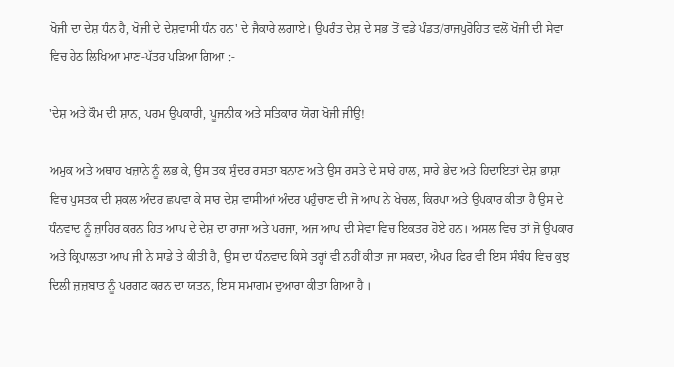ਖੋਜੀ ਦਾ ਦੇਸ਼ ਧੰਨ ਹੈ, ਖੋਜੀ ਦੇ ਦੇਸ਼ਵਾਸੀ ਧੰਨ ਹਨ' ਦੇ ਜੈਕਾਰੇ ਲਗਾਏ। ਉਪਰੰਤ ਦੇਸ਼ ਦੇ ਸਭ ਤੋਂ ਵਡੇ ਪੰਡਤ/ਰਾਜਪੁਰੋਹਿਤ ਵਲੋਂ ਖੋਜੀ ਦੀ ਸੇਵਾ ਵਿਚ ਹੇਠ ਲਿਖਿਆ ਮਾਣ-ਪੱਤਰ ਪੜਿਆ ਗਿਆ :-

'ਦੇਸ਼ ਅਤੇ ਕੌਮ ਦੀ ਸ਼ਾਨ, ਪਰਮ ਉਪਕਾਰੀ, ਪੂਜਨੀਕ ਅਤੇ ਸਤਿਕਾਰ ਯੋਗ ਖੋਜੀ ਜੀਉ!

ਅਮੁਕ ਅਤੇ ਅਥਾਹ ਖਜ਼ਾਨੇ ਨੂੰ ਲਭ ਕੇ, ਉਸ ਤਕ ਸੁੰਦਰ ਰਸਤਾ ਬਨਾਣ ਅਤੇ ਉਸ ਰਸਤੇ ਦੇ ਸਾਰੇ ਹਾਲ, ਸਾਰੇ ਭੇਦ ਅਤੇ ਹਿਦਾਇਤਾਂ ਦੇਸ਼ ਭਾਸ਼ਾ ਵਿਚ ਪੁਸਤਕ ਦੀ ਸ਼ਕਲ ਅੰਦਰ ਛਪਵਾ ਕੇ ਸਾਰ ਦੇਸ਼ ਵਾਸੀਆਂ ਅੰਦਰ ਪਹੁੰਚਾਣ ਦੀ ਜੋ ਆਪ ਨੇ ਖੇਚਲ, ਕਿਰਪਾ ਅਤੇ ਉਪਕਾਰ ਕੀਤਾ ਹੈ ਉਸ ਦੇ ਧੰਨਵਾਦ ਨੂੰ ਜ਼ਾਹਿਰ ਕਰਨ ਹਿਤ ਆਪ ਦੇ ਦੇਸ਼ ਦਾ ਰਾਜਾ ਅਤੇ ਪਰਜਾ, ਅਜ ਆਪ ਦੀ ਸੇਵਾ ਵਿਚ ਇਕਤਰ ਹੋਏ ਹਨ। ਅਸਲ ਵਿਚ ਤਾਂ ਜੋ ਉਪਕਾਰ ਅਤੇ ਕ੍ਰਿਪਾਲਤਾ ਆਪ ਜੀ ਨੇ ਸਾਡੇ ਤੇ ਕੀਤੀ ਹੈ, ਉਸ ਦਾ ਧੰਨਵਾਦ ਕਿਸੇ ਤਰ੍ਹਾਂ ਵੀ ਨਹੀਂ ਕੀਤਾ ਜਾ ਸਕਦਾ, ਐਪਰ ਫਿਰ ਵੀ ਇਸ ਸੰਬੰਧ ਵਿਚ ਕੁਝ ਦਿਲੀ ਜ਼ਜ਼ਬਾਤ ਨੂੰ ਪਰਗਟ ਕਰਨ ਦਾ ਯਤਨ, ਇਸ ਸਮਾਗਮ ਦੁਆਰਾ ਕੀਤਾ ਗਿਆ ਹੈ ।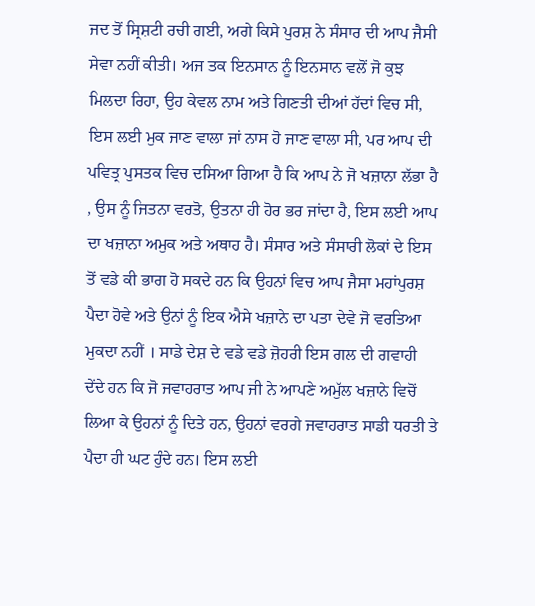ਜਦ ਤੋਂ ਸ੍ਰਿਸ਼ਟੀ ਰਚੀ ਗਈ, ਅਗੇ ਕਿਸੇ ਪੁਰਸ਼ ਨੇ ਸੰਸਾਰ ਦੀ ਆਪ ਜੈਸੀ ਸੇਵਾ ਨਹੀਂ ਕੀਤੀ। ਅਜ ਤਕ ਇਨਸਾਨ ਨੂੰ ਇਨਸਾਨ ਵਲੋਂ ਜੋ ਕੁਝ ਮਿਲਦਾ ਰਿਹਾ, ਉਹ ਕੇਵਲ ਨਾਮ ਅਤੇ ਗਿਣਤੀ ਦੀਆਂ ਹੱਦਾਂ ਵਿਚ ਸੀ, ਇਸ ਲਈ ਮੁਕ ਜਾਣ ਵਾਲਾ ਜਾਂ ਨਾਸ ਹੋ ਜਾਣ ਵਾਲਾ ਸੀ, ਪਰ ਆਪ ਦੀ ਪਵਿਤ੍ਰ ਪੁਸਤਕ ਵਿਚ ਦਸਿਆ ਗਿਆ ਹੈ ਕਿ ਆਪ ਨੇ ਜੋ ਖਜ਼ਾਨਾ ਲੱਭਾ ਹੈ , ਉਸ ਨੂੰ ਜਿਤਨਾ ਵਰਤੋ, ਉਤਨਾ ਹੀ ਹੋਰ ਭਰ ਜਾਂਦਾ ਹੈ, ਇਸ ਲਈ ਆਪ ਦਾ ਖਜ਼ਾਨਾ ਅਮੁਕ ਅਤੇ ਅਥਾਹ ਹੈ। ਸੰਸਾਰ ਅਤੇ ਸੰਸਾਰੀ ਲੋਕਾਂ ਦੇ ਇਸ ਤੋਂ ਵਡੇ ਕੀ ਭਾਗ ਹੋ ਸਕਦੇ ਹਨ ਕਿ ਉਹਨਾਂ ਵਿਚ ਆਪ ਜੈਸਾ ਮਹਾਂਪੁਰਸ਼ ਪੈਦਾ ਹੋਵੇ ਅਤੇ ਉਨਾਂ ਨੂੰ ਇਕ ਐਸੇ ਖਜ਼ਾਨੇ ਦਾ ਪਤਾ ਦੇਵੇ ਜੋ ਵਰਤਿਆ ਮੁਕਦਾ ਨਹੀਂ । ਸਾਡੇ ਦੇਸ਼ ਦੇ ਵਡੇ ਵਡੇ ਜ਼ੋਹਰੀ ਇਸ ਗਲ ਦੀ ਗਵਾਹੀ ਦੇਂਦੇ ਹਨ ਕਿ ਜੋ ਜਵਾਹਰਾਤ ਆਪ ਜੀ ਨੇ ਆਪਣੇ ਅਮੁੱਲ ਖਜ਼ਾਨੇ ਵਿਚੋਂ ਲਿਆ ਕੇ ਉਹਨਾਂ ਨੂੰ ਦਿਤੇ ਹਨ, ਉਹਨਾਂ ਵਰਗੇ ਜਵਾਹਰਾਤ ਸਾਡੀ ਧਰਤੀ ਤੇ ਪੈਦਾ ਹੀ ਘਟ ਹੁੰਦੇ ਹਨ। ਇਸ ਲਈ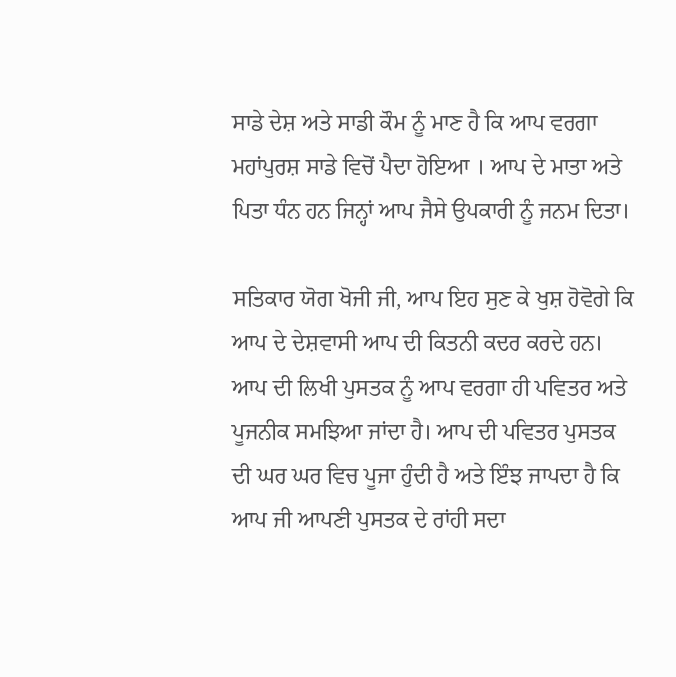ਸਾਡੇ ਦੇਸ਼ ਅਤੇ ਸਾਡੀ ਕੌਮ ਨੂੰ ਮਾਣ ਹੈ ਕਿ ਆਪ ਵਰਗਾ ਮਹਾਂਪੁਰਸ਼ ਸਾਡੇ ਵਿਚੋਂ ਪੈਦਾ ਹੋਇਆ । ਆਪ ਦੇ ਮਾਤਾ ਅਤੇ ਪਿਤਾ ਧੰਨ ਹਨ ਜਿਨ੍ਹਾਂ ਆਪ ਜੈਸੇ ਉਪਕਾਰੀ ਨੂੰ ਜਨਮ ਦਿਤਾ।

ਸਤਿਕਾਰ ਯੋਗ ਖੋਜੀ ਜੀ, ਆਪ ਇਹ ਸੁਣ ਕੇ ਖੁਸ਼ ਹੋਵੋਗੇ ਕਿ ਆਪ ਦੇ ਦੇਸ਼ਵਾਸੀ ਆਪ ਦੀ ਕਿਤਨੀ ਕਦਰ ਕਰਦੇ ਹਨ। ਆਪ ਦੀ ਲਿਖੀ ਪੁਸਤਕ ਨੂੰ ਆਪ ਵਰਗਾ ਹੀ ਪਵਿਤਰ ਅਤੇ ਪੂਜਨੀਕ ਸਮਝਿਆ ਜਾਂਦਾ ਹੈ। ਆਪ ਦੀ ਪਵਿਤਰ ਪੁਸਤਕ ਦੀ ਘਰ ਘਰ ਵਿਚ ਪੂਜਾ ਹੁੰਦੀ ਹੈ ਅਤੇ ਇੰਝ ਜਾਪਦਾ ਹੈ ਕਿ ਆਪ ਜੀ ਆਪਣੀ ਪੁਸਤਕ ਦੇ ਰਾਂਹੀ ਸਦਾ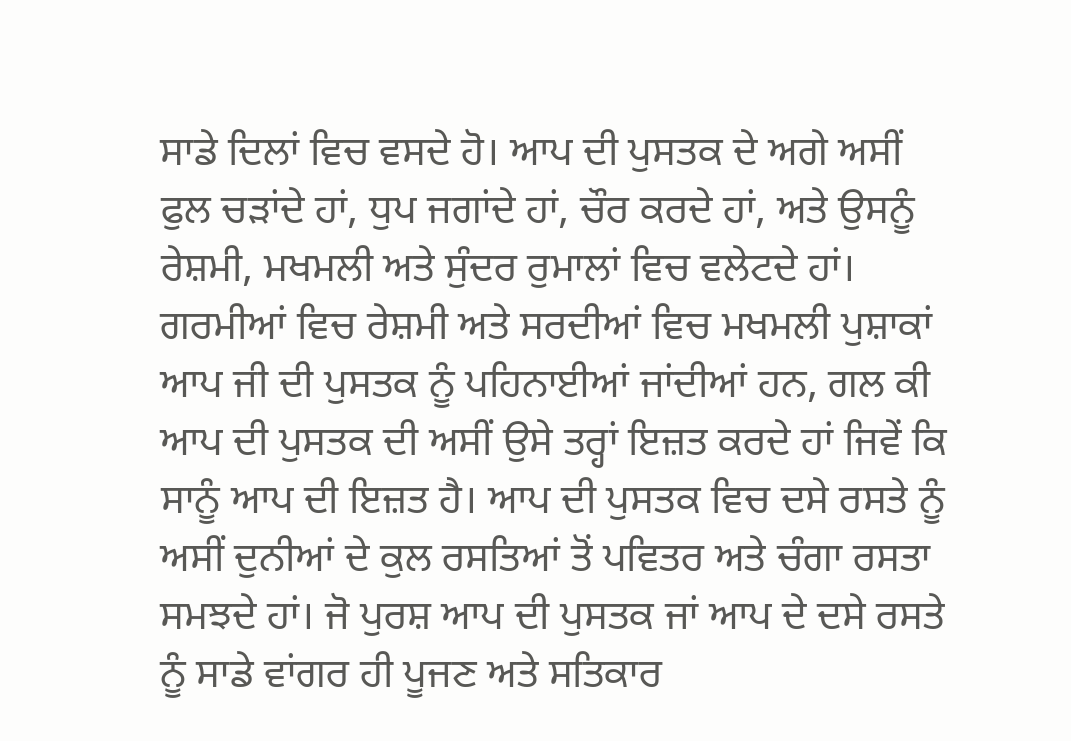ਸਾਡੇ ਦਿਲਾਂ ਵਿਚ ਵਸਦੇ ਹੋ। ਆਪ ਦੀ ਪੁਸਤਕ ਦੇ ਅਗੇ ਅਸੀਂ ਫੁਲ ਚੜਾਂਦੇ ਹਾਂ, ਧੁਪ ਜਗਾਂਦੇ ਹਾਂ, ਚੌਰ ਕਰਦੇ ਹਾਂ, ਅਤੇ ਉਸਨੂੰ ਰੇਸ਼ਮੀ, ਮਖਮਲੀ ਅਤੇ ਸੁੰਦਰ ਰੁਮਾਲਾਂ ਵਿਚ ਵਲੇਟਦੇ ਹਾਂ। ਗਰਮੀਆਂ ਵਿਚ ਰੇਸ਼ਮੀ ਅਤੇ ਸਰਦੀਆਂ ਵਿਚ ਮਖਮਲੀ ਪੁਸ਼ਾਕਾਂ ਆਪ ਜੀ ਦੀ ਪੁਸਤਕ ਨੂੰ ਪਹਿਨਾਈਆਂ ਜਾਂਦੀਆਂ ਹਨ, ਗਲ ਕੀ ਆਪ ਦੀ ਪੁਸਤਕ ਦੀ ਅਸੀਂ ਉਸੇ ਤਰ੍ਹਾਂ ਇਜ਼ਤ ਕਰਦੇ ਹਾਂ ਜਿਵੇਂ ਕਿ ਸਾਨੂੰ ਆਪ ਦੀ ਇਜ਼ਤ ਹੈ। ਆਪ ਦੀ ਪੁਸਤਕ ਵਿਚ ਦਸੇ ਰਸਤੇ ਨੂੰ ਅਸੀਂ ਦੁਨੀਆਂ ਦੇ ਕੁਲ ਰਸਤਿਆਂ ਤੋਂ ਪਵਿਤਰ ਅਤੇ ਚੰਗਾ ਰਸਤਾ ਸਮਝਦੇ ਹਾਂ। ਜੋ ਪੁਰਸ਼ ਆਪ ਦੀ ਪੁਸਤਕ ਜਾਂ ਆਪ ਦੇ ਦਸੇ ਰਸਤੇ ਨੂੰ ਸਾਡੇ ਵਾਂਗਰ ਹੀ ਪੂਜਣ ਅਤੇ ਸਤਿਕਾਰ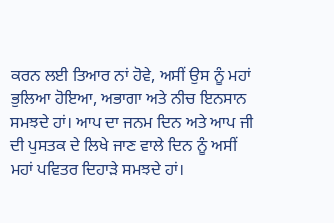ਕਰਨ ਲਈ ਤਿਆਰ ਨਾਂ ਹੋਵੇ, ਅਸੀਂ ਉਸ ਨੂੰ ਮਹਾਂ ਭੁਲਿਆ ਹੋਇਆ, ਅਭਾਗਾ ਅਤੇ ਨੀਚ ਇਨਸਾਨ ਸਮਝਦੇ ਹਾਂ। ਆਪ ਦਾ ਜਨਮ ਦਿਨ ਅਤੇ ਆਪ ਜੀ ਦੀ ਪੁਸਤਕ ਦੇ ਲਿਖੇ ਜਾਣ ਵਾਲੇ ਦਿਨ ਨੂੰ ਅਸੀਂ ਮਹਾਂ ਪਵਿਤਰ ਦਿਹਾੜੇ ਸਮਝਦੇ ਹਾਂ।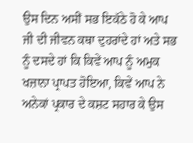ਉਸ ਦਿਨ ਅਸੀਂ ਸਭ ਇਕੱਠੇ ਹੋ ਕੇ ਆਪ ਜੀ ਦੀ ਜੀਵਨ ਕਥਾ ਦੁਹਰਾਂਦੇ ਹਾਂ ਅਤੇ ਸਭ ਨੂੰ ਦਸਦੇ ਹਾਂ ਕਿ ਕਿਵੇਂ ਆਪ ਨੂੰ ਅਮੁਕ ਖਜ਼ਾਨਾ ਪ੍ਰਾਪਤ ਹੋਇਆ, ਕਿਵੇਂ ਆਪ ਨੇ ਅਨੇਕਾਂ ਪ੍ਰਕਾਰ ਦੇ ਕਸ਼ਟ ਸਹਾਰ ਕੇ ਉਸ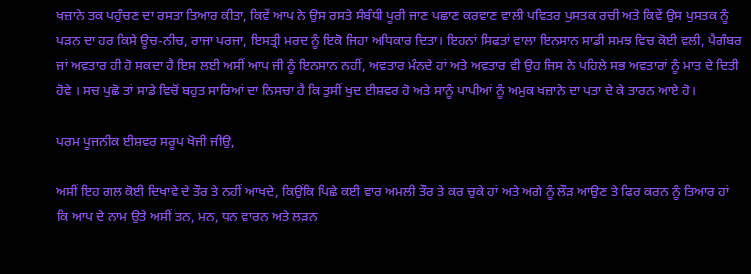ਖਜ਼ਾਨੇ ਤਕ ਪਹੁੰਚਣ ਦਾ ਰਸਤਾ ਤਿਆਰ ਕੀਤਾ, ਕਿਵੇਂ ਆਪ ਨੇ ਉਸ ਰਸਤੇ ਸੰਬੰਧੀ ਪੂਰੀ ਜਾਣ ਪਛਾਣ ਕਰਵਾਣ ਵਾਲੀ ਪਵਿਤਰ ਪੁਸਤਕ ਰਚੀ ਅਤੇ ਕਿਵੇਂ ਉਸ ਪੁਸਤਕ ਨੂੰ ਪੜਨ ਦਾ ਹਰ ਕਿਸੇ ਊਚ-ਨੀਚ, ਰਾਜਾ ਪਰਜਾ, ਇਸਤ੍ਰੀ ਮਰਦ ਨੂੰ ਇਕੋ ਜਿਹਾ ਅਧਿਕਾਰ ਦਿਤਾ। ਇਹਨਾਂ ਸਿਫਤਾਂ ਵਾਲਾ ਇਨਸਾਨ ਸਾਡੀ ਸਮਝ ਵਿਚ ਕੋਈ ਵਲੀ, ਪੈਗੰਬਰ ਜਾਂ ਅਵਤਾਰ ਹੀ ਹੋ ਸਕਦਾ ਹੈ ਇਸ ਲਈ ਅਸੀਂ ਆਪ ਜੀ ਨੂੰ ਇਨਸਾਨ ਨਹੀਂ, ਅਵਤਾਰ ਮੰਨਦੇ ਹਾਂ ਅਤੇ ਅਵਤਾਰ ਵੀ ਉਹ ਜਿਸ ਨੇ ਪਹਿਲੇ ਸਭ ਅਵਤਾਰਾਂ ਨੂੰ ਮਾਤ ਦੇ ਦਿਤੀ ਹੋਵੇ । ਸਚ ਪੁਛੋ ਤਾਂ ਸਾਡੇ ਵਿਚੋਂ ਬਹੁਤ ਸਾਰਿਆਂ ਦਾ ਨਿਸਚਾ ਹੈ ਕਿ ਤੁਸੀਂ ਖੁਦ ਈਸ਼ਵਰ ਹੋ ਅਤੇ ਸਾਨੂੰ ਪਾਪੀਆਂ ਨੂੰ ਅਮੁਕ ਖਜ਼ਾਨੇ ਦਾ ਪਤਾ ਦੇ ਕੇ ਤਾਰਨ ਆਏ ਹੋ।

ਪਰਮ ਪੂਜਨੀਕ ਈਸ਼ਵਰ ਸਰੂਪ ਖੋਜੀ ਜੀਉ,

ਅਸੀਂ ਇਹ ਗਲ ਕੋਈ ਦਿਖਾਵੇ ਦੇ ਤੌਰ ਤੇ ਨਹੀਂ ਆਖਦੇ, ਕਿਉਂਕਿ ਪਿਛੇ ਕਈ ਵਾਰ ਅਮਲੀ ਤੌਰ ਤੇ ਕਰ ਚੁਕੇ ਹਾਂ ਅਤੇ ਅਗੇ ਨੂੰ ਲੌੜ ਆਉਣ ਤੇ ਫਿਰ ਕਰਨ ਨੂੰ ਤਿਆਰ ਹਾਂ ਕਿ ਆਪ ਦੇ ਨਾਮ ਉਤੇ ਅਸੀਂ ਤਨ, ਮਨ, ਧਨ ਵਾਰਨ ਅਤੇ ਲੜਨ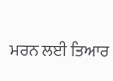ਮਰਨ ਲਈ ਤਿਆਰ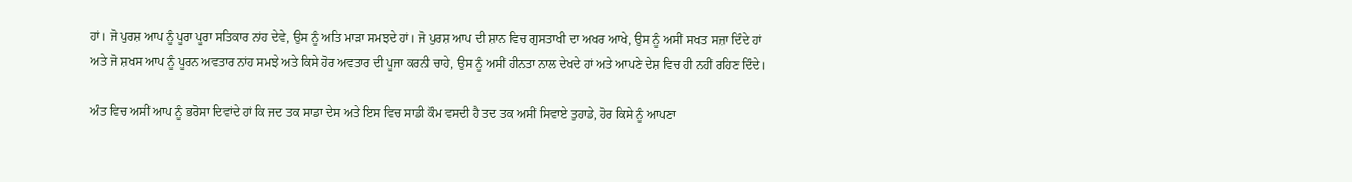ਹਾਂ। ਜੋ ਪੁਰਸ਼ ਆਪ ਨੂੰ ਪੂਰਾ ਪੂਰਾ ਸਤਿਕਾਰ ਨਾਂਹ ਦੇਵੇ, ਉਸ ਨੂੰ ਅਤਿ ਮਾੜਾ ਸਮਝਦੇ ਹਾਂ। ਜੋ ਪੁਰਸ਼ ਆਪ ਦੀ ਸ਼ਾਨ ਵਿਚ ਗੁਸਤਾਖੀ ਦਾ ਅਖਰ ਆਖੇ, ਉਸ ਨੂੰ ਅਸੀਂ ਸਖਤ ਸਜ਼ਾ ਦਿੰਦੇ ਹਾਂ ਅਤੇ ਜੋ ਸ਼ਖਸ ਆਪ ਨੂੰ ਪੂਰਨ ਅਵਤਾਰ ਨਾਂਹ ਸਮਝੇ ਅਤੇ ਕਿਸੇ ਹੋਰ ਅਵਤਾਰ ਦੀ ਪੂਜਾ ਕਰਨੀ ਚਾਹੇ, ਉਸ ਨੂੰ ਅਸੀਂ ਹੀਨਤਾ ਨਾਲ ਦੇਖਦੇ ਹਾਂ ਅਤੇ ਆਪਣੇ ਦੇਸ਼ ਵਿਚ ਹੀ ਨਹੀਂ ਰਹਿਣ ਦਿੰਦੇ।

ਅੰਤ ਵਿਚ ਅਸੀਂ ਆਪ ਨੂੰ ਭਰੋਸਾ ਦਿਵਾਂਦੇ ਹਾਂ ਕਿ ਜਦ ਤਕ ਸਾਡਾ ਦੇਸ ਅਤੇ ਇਸ ਵਿਚ ਸਾਡੀ ਕੌਮ ਵਸਦੀ ਹੈ ਤਦ ਤਕ ਅਸੀਂ ਸਿਵਾਏ ਤੁਹਾਡੇ, ਹੋਰ ਕਿਸੇ ਨੂੰ ਆਪਣਾ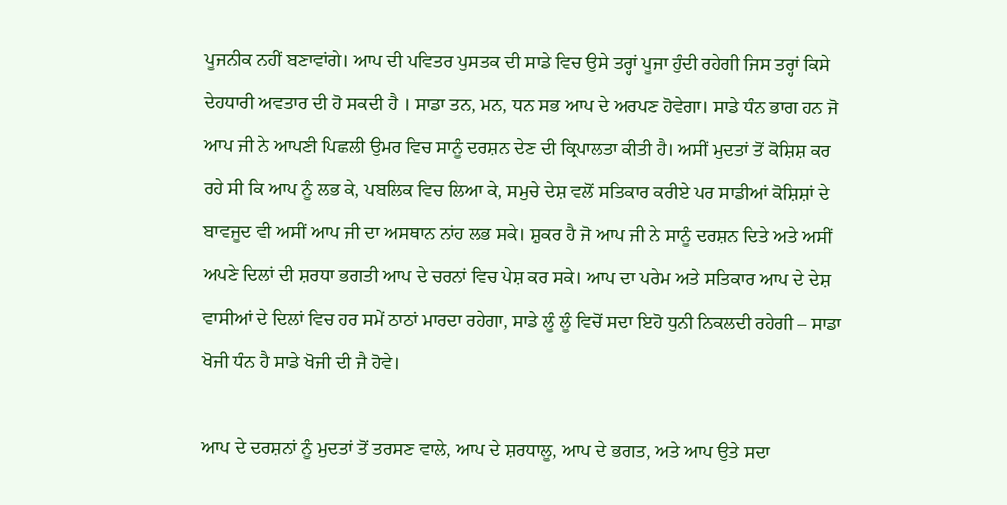ਪੂਜਨੀਕ ਨਹੀਂ ਬਣਾਵਾਂਗੇ। ਆਪ ਦੀ ਪਵਿਤਰ ਪੁਸਤਕ ਦੀ ਸਾਡੇ ਵਿਚ ਉਸੇ ਤਰ੍ਹਾਂ ਪੂਜਾ ਹੁੰਦੀ ਰਹੇਗੀ ਜਿਸ ਤਰ੍ਹਾਂ ਕਿਸੇ ਦੇਹਧਾਰੀ ਅਵਤਾਰ ਦੀ ਹੋ ਸਕਦੀ ਹੈ । ਸਾਡਾ ਤਨ, ਮਨ, ਧਨ ਸਭ ਆਪ ਦੇ ਅਰਪਣ ਹੋਵੇਗਾ। ਸਾਡੇ ਧੰਨ ਭਾਗ ਹਨ ਜੋ ਆਪ ਜੀ ਨੇ ਆਪਣੀ ਪਿਛਲੀ ਉਮਰ ਵਿਚ ਸਾਨੂੰ ਦਰਸ਼ਨ ਦੇਣ ਦੀ ਕ੍ਰਿਪਾਲਤਾ ਕੀਤੀ ਹੈ। ਅਸੀਂ ਮੁਦਤਾਂ ਤੋਂ ਕੋਸ਼ਿਸ਼ ਕਰ ਰਹੇ ਸੀ ਕਿ ਆਪ ਨੂੰ ਲਭ ਕੇ, ਪਬਲਿਕ ਵਿਚ ਲਿਆ ਕੇ, ਸਮੁਚੇ ਦੇਸ਼ ਵਲੋਂ ਸਤਿਕਾਰ ਕਰੀਏ ਪਰ ਸਾਡੀਆਂ ਕੋਸ਼ਿਸ਼ਾਂ ਦੇ ਬਾਵਜੂਦ ਵੀ ਅਸੀਂ ਆਪ ਜੀ ਦਾ ਅਸਥਾਨ ਨਾਂਹ ਲਭ ਸਕੇ। ਸ਼ੁਕਰ ਹੈ ਜੋ ਆਪ ਜੀ ਨੇ ਸਾਨੂੰ ਦਰਸ਼ਨ ਦਿਤੇ ਅਤੇ ਅਸੀਂ ਅਪਣੇ ਦਿਲਾਂ ਦੀ ਸ਼ਰਧਾ ਭਗਤੀ ਆਪ ਦੇ ਚਰਨਾਂ ਵਿਚ ਪੇਸ਼ ਕਰ ਸਕੇ। ਆਪ ਦਾ ਪਰੇਮ ਅਤੇ ਸਤਿਕਾਰ ਆਪ ਦੇ ਦੇਸ਼ ਵਾਸੀਆਂ ਦੇ ਦਿਲਾਂ ਵਿਚ ਹਰ ਸਮੇਂ ਠਾਠਾਂ ਮਾਰਦਾ ਰਹੇਗਾ, ਸਾਡੇ ਲੂੰ ਲੂੰ ਵਿਚੋਂ ਸਦਾ ਇਹੋ ਧੁਨੀ ਨਿਕਲਦੀ ਰਹੇਗੀ – ਸਾਡਾ ਖੋਜੀ ਧੰਨ ਹੈ ਸਾਡੇ ਖੋਜੀ ਦੀ ਜੈ ਹੋਵੇ।

ਆਪ ਦੇ ਦਰਸ਼ਨਾਂ ਨੂੰ ਮੁਦਤਾਂ ਤੋਂ ਤਰਸਣ ਵਾਲੇ, ਆਪ ਦੇ ਸ਼ਰਧਾਲੂ, ਆਪ ਦੇ ਭਗਤ, ਅਤੇ ਆਪ ਉਤੇ ਸਦਾ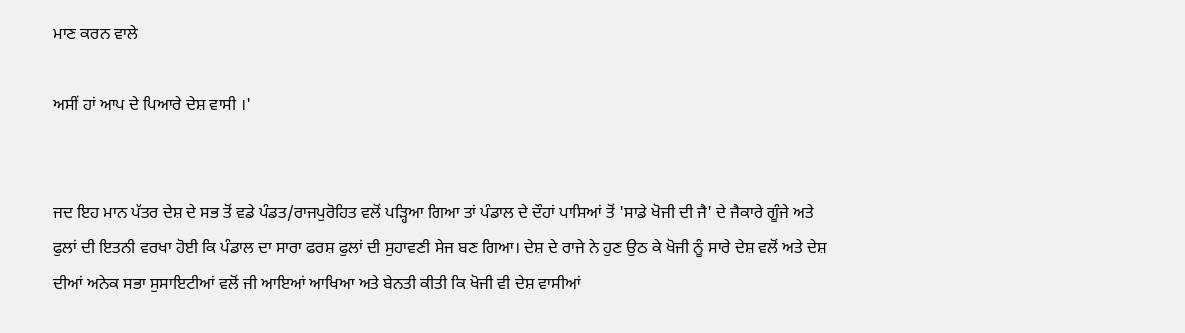ਮਾਣ ਕਰਨ ਵਾਲੇ

ਅਸੀਂ ਹਾਂ ਆਪ ਦੇ ਪਿਆਰੇ ਦੇਸ਼ ਵਾਸੀ ।'


ਜਦ ਇਹ ਮਾਨ ਪੱਤਰ ਦੇਸ਼ ਦੇ ਸਭ ਤੋਂ ਵਡੇ ਪੰਡਤ/ਰਾਜਪੁਰੋਹਿਤ ਵਲੋਂ ਪੜ੍ਹਿਆ ਗਿਆ ਤਾਂ ਪੰਡਾਲ ਦੇ ਦੌਹਾਂ ਪਾਸਿਆਂ ਤੋਂ 'ਸਾਡੇ ਖੋਜੀ ਦੀ ਜੈ' ਦੇ ਜੈਕਾਰੇ ਗੂੰਜੇ ਅਤੇ ਫੁਲਾਂ ਦੀ ਇਤਨੀ ਵਰਖਾ ਹੋਈ ਕਿ ਪੰਡਾਲ ਦਾ ਸਾਰਾ ਫਰਸ਼ ਫੁਲਾਂ ਦੀ ਸੁਹਾਵਣੀ ਸੇਜ ਬਣ ਗਿਆ। ਦੇਸ਼ ਦੇ ਰਾਜੇ ਨੇ ਹੁਣ ਉਠ ਕੇ ਖੋਜੀ ਨੂੰ ਸਾਰੇ ਦੇਸ਼ ਵਲੋਂ ਅਤੇ ਦੇਸ਼ ਦੀਆਂ ਅਨੇਕ ਸਭਾ ਸੁਸਾਇਟੀਆਂ ਵਲੋਂ ਜੀ ਆਇਆਂ ਆਖਿਆ ਅਤੇ ਬੇਨਤੀ ਕੀਤੀ ਕਿ ਖੋਜੀ ਵੀ ਦੇਸ਼ ਵਾਸੀਆਂ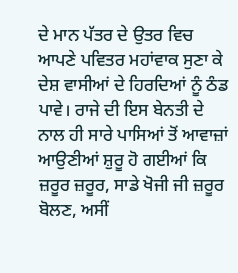ਦੇ ਮਾਨ ਪੱਤਰ ਦੇ ਉਤਰ ਵਿਚ ਆਪਣੇ ਪਵਿਤਰ ਮਹਾਂਵਾਕ ਸੁਣਾ ਕੇ ਦੇਸ਼ ਵਾਸੀਆਂ ਦੇ ਹਿਰਦਿਆਂ ਨੂੰ ਠੰਡ ਪਾਵੇ। ਰਾਜੇ ਦੀ ਇਸ ਬੇਨਤੀ ਦੇ ਨਾਲ ਹੀ ਸਾਰੇ ਪਾਸਿਆਂ ਤੋਂ ਆਵਾਜ਼ਾਂ ਆਉਣੀਆਂ ਸ਼ੁਰੂ ਹੋ ਗਈਆਂ ਕਿ ਜ਼ਰੂਰ ਜ਼ਰੂਰ, ਸਾਡੇ ਖੋਜੀ ਜੀ ਜ਼ਰੂਰ ਬੋਲਣ, ਅਸੀਂ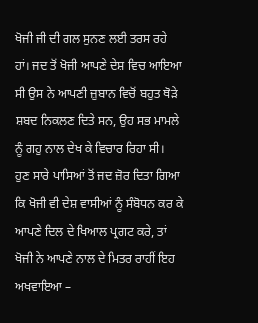ਖੋਜੀ ਜੀ ਦੀ ਗਲ ਸੁਨਣ ਲਈ ਤਰਸ ਰਹੇ ਹਾਂ। ਜਦ ਤੋਂ ਖੋਜੀ ਆਪਣੇ ਦੇਸ਼ ਵਿਚ ਆਇਆ ਸੀ ਉਸ ਨੇ ਆਪਣੀ ਜ਼ੁਬਾਨ ਵਿਚੋਂ ਬਹੁਤ ਥੋੜੇ ਸ਼ਬਦ ਨਿਕਲਣ ਦਿਤੇ ਸਨ, ਉਹ ਸਭ ਮਾਮਲੇ ਨੂੰ ਗਹੁ ਨਾਲ ਦੇਖ ਕੇ ਵਿਚਾਰ ਰਿਹਾ ਸੀ।
ਹੁਣ ਸਾਰੇ ਪਾਸਿਆਂ ਤੋਂ ਜਦ ਜ਼ੋਰ ਦਿਤਾ ਗਿਆ ਕਿ ਖੋਜੀ ਵੀ ਦੇਸ਼ ਵਾਸੀਆਂ ਨੂੰ ਸੰਬੋਧਨ ਕਰ ਕੇ ਆਪਣੇ ਦਿਲ ਦੇ ਖਿਆਲ ਪ੍ਰਗਟ ਕਰੇ, ਤਾਂ ਖੋਜੀ ਨੇ ਆਪਣੇ ਨਾਲ ਦੇ ਮਿਤਰ ਰਾਹੀਂ ਇਹ ਅਖਵਾਇਆ –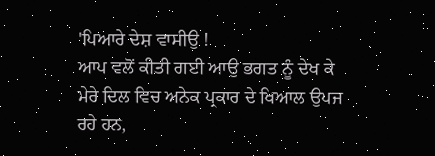'ਪਿਆਰੇ ਦੇਸ਼ ਵਾਸੀਉ !
ਆਪ ਵਲੋਂ ਕੀਤੀ ਗਈ ਆਉ ਭਗਤ ਨੂੰ ਦੇਖ ਕੇ ਮੇਰੇ ਦਿਲ ਵਿਚ ਅਨੇਕ ਪ੍ਰਕਾਰ ਦੇ ਖਿਆਲ ਉਪਜ ਰਹੇ ਹਨ,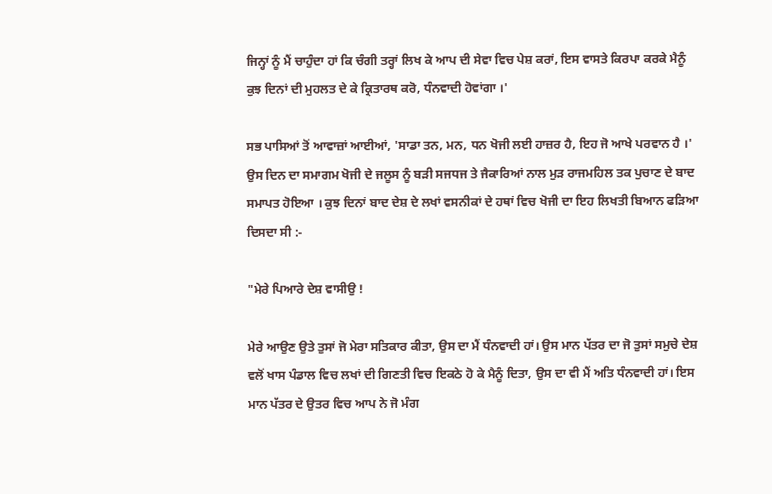ਜਿਨ੍ਹਾਂ ਨੂੰ ਮੈਂ ਚਾਹੁੰਦਾ ਹਾਂ ਕਿ ਚੰਗੀ ਤਰ੍ਹਾਂ ਲਿਖ ਕੇ ਆਪ ਦੀ ਸੇਵਾ ਵਿਚ ਪੇਸ਼ ਕਰਾਂ, ਇਸ ਵਾਸਤੇ ਕਿਰਪਾ ਕਰਕੇ ਮੈਨੂੰ ਕੁਝ ਦਿਨਾਂ ਦੀ ਮੁਹਲਤ ਦੇ ਕੇ ਕ੍ਰਿਤਾਰਥ ਕਰੋ, ਧੰਨਵਾਦੀ ਹੋਵਾਂਗਾ ।'

ਸਭ ਪਾਸਿਆਂ ਤੋਂ ਆਵਾਜ਼ਾਂ ਆਈਆਂ, 'ਸਾਡਾ ਤਨ, ਮਨ, ਧਨ ਖੋਜੀ ਲਈ ਹਾਜ਼ਰ ਹੈ, ਇਹ ਜੋ ਆਖੇ ਪਰਵਾਨ ਹੈ ।' ਉਸ ਦਿਨ ਦਾ ਸਮਾਗਮ ਖੋਜੀ ਦੇ ਜਲੂਸ ਨੂੰ ਬੜੀ ਸਜਧਜ ਤੇ ਜੈਕਾਰਿਆਂ ਨਾਲ ਮੁੜ ਰਾਜਮਹਿਲ ਤਕ ਪੁਚਾਣ ਦੇ ਬਾਦ ਸਮਾਪਤ ਹੋਇਆ । ਕੁਝ ਦਿਨਾਂ ਬਾਦ ਦੇਸ਼ ਦੇ ਲਖਾਂ ਵਸਨੀਕਾਂ ਦੇ ਹਥਾਂ ਵਿਚ ਖੋਜੀ ਦਾ ਇਹ ਲਿਖਤੀ ਬਿਆਨ ਫੜਿਆ ਦਿਸਦਾ ਸੀ :-

"ਮੇਰੇ ਪਿਆਰੇ ਦੇਸ਼ ਵਾਸੀਉ !

ਮੇਰੇ ਆਉਣ ਉਤੇ ਤੁਸਾਂ ਜੋ ਮੇਰਾ ਸਤਿਕਾਰ ਕੀਤਾ, ਉਸ ਦਾ ਮੈਂ ਧੰਨਵਾਦੀ ਹਾਂ। ਉਸ ਮਾਨ ਪੱਤਰ ਦਾ ਜੋ ਤੁਸਾਂ ਸਮੁਚੇ ਦੇਸ਼ ਵਲੋਂ ਖਾਸ ਪੰਡਾਲ ਵਿਚ ਲਖਾਂ ਦੀ ਗਿਣਤੀ ਵਿਚ ਇਕਠੇ ਹੋ ਕੇ ਮੈਨੂੰ ਦਿਤਾ, ਉਸ ਦਾ ਵੀ ਮੈਂ ਅਤਿ ਧੰਨਵਾਦੀ ਹਾਂ। ਇਸ ਮਾਨ ਪੱਤਰ ਦੇ ਉਤਰ ਵਿਚ ਆਪ ਨੇ ਜੋ ਮੰਗ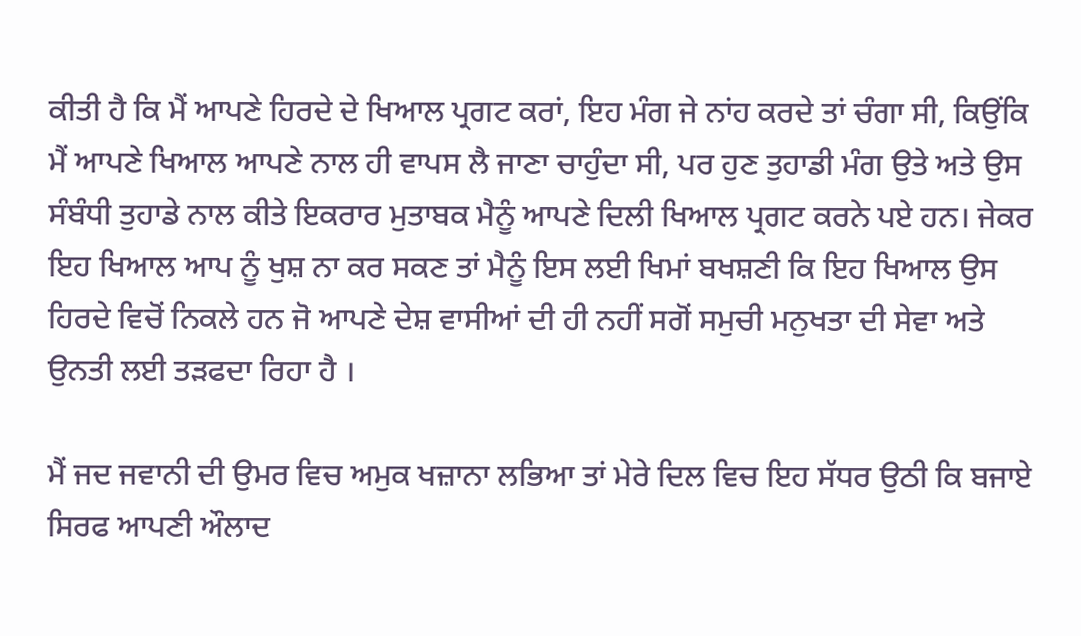ਕੀਤੀ ਹੈ ਕਿ ਮੈਂ ਆਪਣੇ ਹਿਰਦੇ ਦੇ ਖਿਆਲ ਪ੍ਰਗਟ ਕਰਾਂ, ਇਹ ਮੰਗ ਜੇ ਨਾਂਹ ਕਰਦੇ ਤਾਂ ਚੰਗਾ ਸੀ, ਕਿਉਂਕਿ ਮੈਂ ਆਪਣੇ ਖਿਆਲ ਆਪਣੇ ਨਾਲ ਹੀ ਵਾਪਸ ਲੈ ਜਾਣਾ ਚਾਹੁੰਦਾ ਸੀ, ਪਰ ਹੁਣ ਤੁਹਾਡੀ ਮੰਗ ਉਤੇ ਅਤੇ ਉਸ ਸੰਬੰਧੀ ਤੁਹਾਡੇ ਨਾਲ ਕੀਤੇ ਇਕਰਾਰ ਮੁਤਾਬਕ ਮੈਨੂੰ ਆਪਣੇ ਦਿਲੀ ਖਿਆਲ ਪ੍ਰਗਟ ਕਰਨੇ ਪਏ ਹਨ। ਜੇਕਰ ਇਹ ਖਿਆਲ ਆਪ ਨੂੰ ਖੁਸ਼ ਨਾ ਕਰ ਸਕਣ ਤਾਂ ਮੈਨੂੰ ਇਸ ਲਈ ਖਿਮਾਂ ਬਖਸ਼ਣੀ ਕਿ ਇਹ ਖਿਆਲ ਉਸ ਹਿਰਦੇ ਵਿਚੋਂ ਨਿਕਲੇ ਹਨ ਜੋ ਆਪਣੇ ਦੇਸ਼ ਵਾਸੀਆਂ ਦੀ ਹੀ ਨਹੀਂ ਸਗੋਂ ਸਮੁਚੀ ਮਨੁਖਤਾ ਦੀ ਸੇਵਾ ਅਤੇ ਉਨਤੀ ਲਈ ਤੜਫਦਾ ਰਿਹਾ ਹੈ ।

ਮੈਂ ਜਦ ਜਵਾਨੀ ਦੀ ਉਮਰ ਵਿਚ ਅਮੁਕ ਖਜ਼ਾਨਾ ਲਭਿਆ ਤਾਂ ਮੇਰੇ ਦਿਲ ਵਿਚ ਇਹ ਸੱਧਰ ਉਠੀ ਕਿ ਬਜਾਏ ਸਿਰਫ ਆਪਣੀ ਔਲਾਦ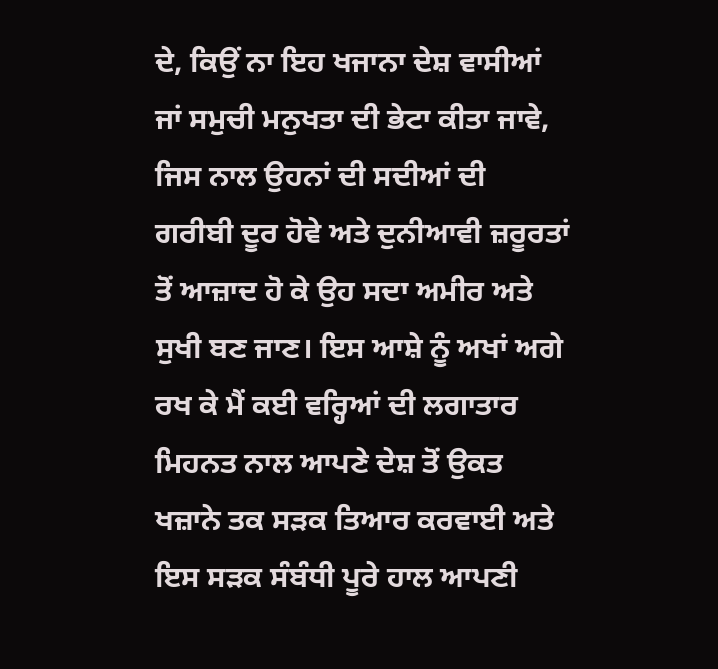ਦੇ, ਕਿਉਂ ਨਾ ਇਹ ਖਜਾਨਾ ਦੇਸ਼ ਵਾਸੀਆਂ ਜਾਂ ਸਮੁਚੀ ਮਨੁਖਤਾ ਦੀ ਭੇਟਾ ਕੀਤਾ ਜਾਵੇ, ਜਿਸ ਨਾਲ ਉਹਨਾਂ ਦੀ ਸਦੀਆਂ ਦੀ ਗਰੀਬੀ ਦੂਰ ਹੋਵੇ ਅਤੇ ਦੁਨੀਆਵੀ ਜ਼ਰੂਰਤਾਂ ਤੋਂ ਆਜ਼ਾਦ ਹੋ ਕੇ ਉਹ ਸਦਾ ਅਮੀਰ ਅਤੇ ਸੁਖੀ ਬਣ ਜਾਣ। ਇਸ ਆਸ਼ੇ ਨੂੰ ਅਖਾਂ ਅਗੇ ਰਖ ਕੇ ਮੈਂ ਕਈ ਵਰ੍ਹਿਆਂ ਦੀ ਲਗਾਤਾਰ ਮਿਹਨਤ ਨਾਲ ਆਪਣੇ ਦੇਸ਼ ਤੋਂ ਉਕਤ ਖਜ਼ਾਨੇ ਤਕ ਸੜਕ ਤਿਆਰ ਕਰਵਾਈ ਅਤੇ ਇਸ ਸੜਕ ਸੰਬੰਧੀ ਪੂਰੇ ਹਾਲ ਆਪਣੀ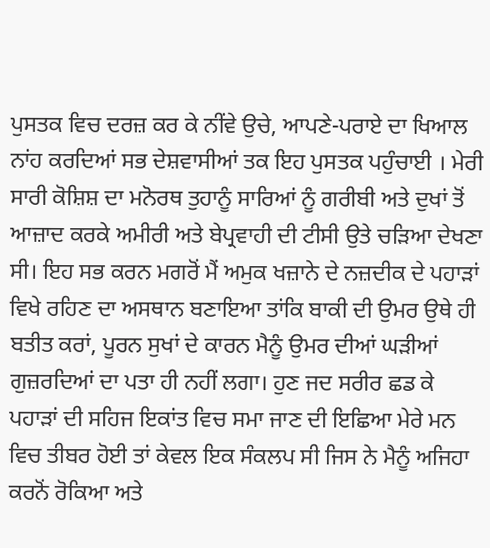ਪੁਸਤਕ ਵਿਚ ਦਰਜ਼ ਕਰ ਕੇ ਨੀਂਵੇ ਉਚੇ, ਆਪਣੇ-ਪਰਾਏ ਦਾ ਖਿਆਲ ਨਾਂਹ ਕਰਦਿਆਂ ਸਭ ਦੇਸ਼ਵਾਸੀਆਂ ਤਕ ਇਹ ਪੁਸਤਕ ਪਹੁੰਚਾਈ । ਮੇਰੀ ਸਾਰੀ ਕੋਸ਼ਿਸ਼ ਦਾ ਮਨੋਰਥ ਤੁਹਾਨੂੰ ਸਾਰਿਆਂ ਨੂੰ ਗਰੀਬੀ ਅਤੇ ਦੁਖਾਂ ਤੋਂ ਆਜ਼ਾਦ ਕਰਕੇ ਅਮੀਰੀ ਅਤੇ ਬੇਪ੍ਰਵਾਹੀ ਦੀ ਟੀਸੀ ਉਤੇ ਚੜਿਆ ਦੇਖਣਾ ਸੀ। ਇਹ ਸਭ ਕਰਨ ਮਗਰੋਂ ਮੈਂ ਅਮੁਕ ਖਜ਼ਾਨੇ ਦੇ ਨਜ਼ਦੀਕ ਦੇ ਪਹਾੜਾਂ ਵਿਖੇ ਰਹਿਣ ਦਾ ਅਸਥਾਨ ਬਣਾਇਆ ਤਾਂਕਿ ਬਾਕੀ ਦੀ ਉਮਰ ਉਥੇ ਹੀ ਬਤੀਤ ਕਰਾਂ, ਪੂਰਨ ਸੁਖਾਂ ਦੇ ਕਾਰਨ ਮੈਨੂੰ ਉਮਰ ਦੀਆਂ ਘੜੀਆਂ ਗੁਜ਼ਰਦਿਆਂ ਦਾ ਪਤਾ ਹੀ ਨਹੀਂ ਲਗਾ। ਹੁਣ ਜਦ ਸਰੀਰ ਛਡ ਕੇ ਪਹਾੜਾਂ ਦੀ ਸਹਿਜ ਇਕਾਂਤ ਵਿਚ ਸਮਾ ਜਾਣ ਦੀ ਇਛਿਆ ਮੇਰੇ ਮਨ ਵਿਚ ਤੀਬਰ ਹੋਈ ਤਾਂ ਕੇਵਲ ਇਕ ਸੰਕਲਪ ਸੀ ਜਿਸ ਨੇ ਮੈਨੂੰ ਅਜਿਹਾ ਕਰਨੋਂ ਰੋਕਿਆ ਅਤੇ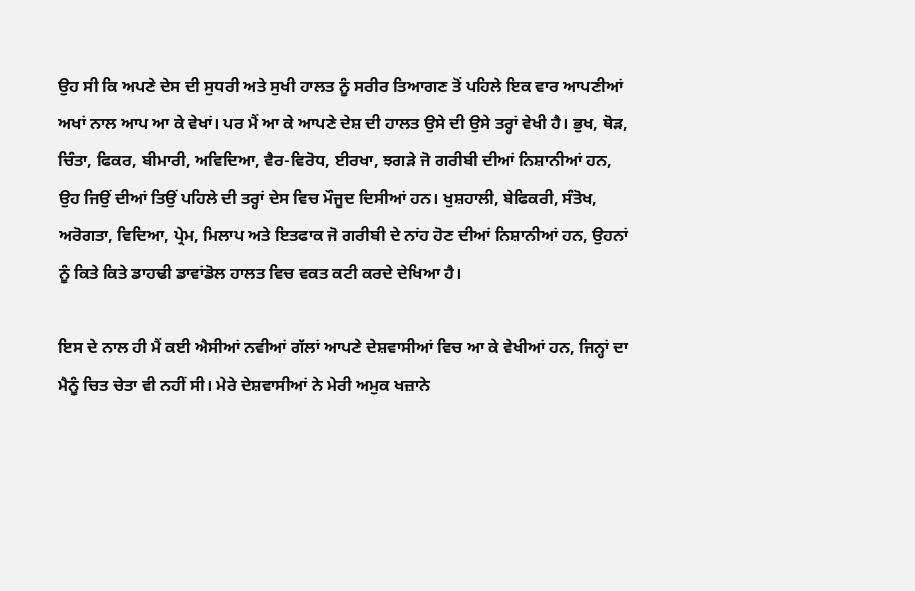ਉਹ ਸੀ ਕਿ ਅਪਣੇ ਦੇਸ ਦੀ ਸੁਧਰੀ ਅਤੇ ਸੁਖੀ ਹਾਲਤ ਨੂੰ ਸਰੀਰ ਤਿਆਗਣ ਤੋਂ ਪਹਿਲੇ ਇਕ ਵਾਰ ਆਪਣੀਆਂ ਅਖਾਂ ਨਾਲ ਆਪ ਆ ਕੇ ਵੇਖਾਂ। ਪਰ ਮੈਂ ਆ ਕੇ ਆਪਣੇ ਦੇਸ਼ ਦੀ ਹਾਲਤ ਉਸੇ ਦੀ ਉਸੇ ਤਰ੍ਹਾਂ ਵੇਖੀ ਹੈ। ਭੁਖ, ਥੋੜ, ਚਿੰਤਾ, ਫਿਕਰ, ਬੀਮਾਰੀ, ਅਵਿਦਿਆ, ਵੈਰ-ਵਿਰੋਧ, ਈਰਖਾ, ਝਗੜੇ ਜੋ ਗਰੀਬੀ ਦੀਆਂ ਨਿਸ਼ਾਨੀਆਂ ਹਨ, ਉਹ ਜਿਉਂ ਦੀਆਂ ਤਿਉਂ ਪਹਿਲੇ ਦੀ ਤਰ੍ਹਾਂ ਦੇਸ ਵਿਚ ਮੌਜੂਦ ਦਿਸੀਆਂ ਹਨ। ਖੁਸ਼ਹਾਲੀ, ਬੇਫਿਕਰੀ, ਸੰਤੋਖ, ਅਰੋਗਤਾ, ਵਿਦਿਆ, ਪ੍ਰੇਮ, ਮਿਲਾਪ ਅਤੇ ਇਤਫਾਕ ਜੋ ਗਰੀਬੀ ਦੇ ਨਾਂਹ ਹੋਣ ਦੀਆਂ ਨਿਸ਼ਾਨੀਆਂ ਹਨ, ਉਹਨਾਂ ਨੂੰ ਕਿਤੇ ਕਿਤੇ ਡਾਹਢੀ ਡਾਵਾਂਡੋਲ ਹਾਲਤ ਵਿਚ ਵਕਤ ਕਟੀ ਕਰਦੇ ਦੇਖਿਆ ਹੈ।

ਇਸ ਦੇ ਨਾਲ ਹੀ ਮੈਂ ਕਈ ਐਸੀਆਂ ਨਵੀਆਂ ਗੱਲਾਂ ਆਪਣੇ ਦੇਸ਼ਵਾਸੀਆਂ ਵਿਚ ਆ ਕੇ ਵੇਖੀਆਂ ਹਨ, ਜਿਨ੍ਹਾਂ ਦਾ ਮੈਨੂੰ ਚਿਤ ਚੇਤਾ ਵੀ ਨਹੀਂ ਸੀ। ਮੇਰੇ ਦੇਸ਼ਵਾਸੀਆਂ ਨੇ ਮੇਰੀ ਅਮੁਕ ਖਜ਼ਾਨੇ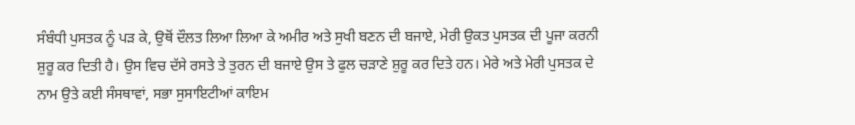ਸੰਬੰਧੀ ਪੁਸਤਕ ਨੂੰ ਪੜ ਕੇ, ਉਥੋਂ ਦੌਲਤ ਲਿਆ ਲਿਆ ਕੇ ਅਮੀਰ ਅਤੇ ਸੁਖੀ ਬਣਨ ਦੀ ਬਜਾਏ, ਮੇਰੀ ਉਕਤ ਪੁਸਤਕ ਦੀ ਪੂਜਾ ਕਰਨੀ ਸ਼ੁਰੂ ਕਰ ਦਿਤੀ ਹੈ। ਉਸ ਵਿਚ ਦੱਸੇ ਰਸਤੇ ਤੇ ਤੁਰਨ ਦੀ ਬਜਾਏ ਉਸ ਤੇ ਫੁਲ ਚੜਾਣੇ ਸ਼ੁਰੂ ਕਰ ਦਿਤੇ ਹਨ। ਮੇਰੇ ਅਤੇ ਮੇਰੀ ਪੁਸਤਕ ਦੇ ਨਾਮ ਉਤੇ ਕਈ ਸੰਸਥਾਵਾਂ, ਸਭਾ ਸੁਸਾਇਟੀਆਂ ਕਾਇਮ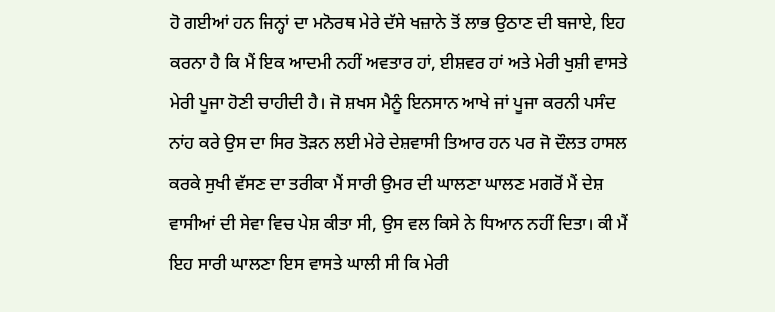ਹੋ ਗਈਆਂ ਹਨ ਜਿਨ੍ਹਾਂ ਦਾ ਮਨੋਰਥ ਮੇਰੇ ਦੱਸੇ ਖਜ਼ਾਨੇ ਤੋਂ ਲਾਭ ਉਠਾਣ ਦੀ ਬਜਾਏ, ਇਹ ਕਰਨਾ ਹੈ ਕਿ ਮੈਂ ਇਕ ਆਦਮੀ ਨਹੀਂ ਅਵਤਾਰ ਹਾਂ, ਈਸ਼ਵਰ ਹਾਂ ਅਤੇ ਮੇਰੀ ਖੁਸ਼ੀ ਵਾਸਤੇ ਮੇਰੀ ਪੂਜਾ ਹੋਣੀ ਚਾਹੀਦੀ ਹੈ। ਜੋ ਸ਼ਖਸ ਮੈਨੂੰ ਇਨਸਾਨ ਆਖੇ ਜਾਂ ਪੂਜਾ ਕਰਨੀ ਪਸੰਦ ਨਾਂਹ ਕਰੇ ਉਸ ਦਾ ਸਿਰ ਤੋੜਨ ਲਈ ਮੇਰੇ ਦੇਸ਼ਵਾਸੀ ਤਿਆਰ ਹਨ ਪਰ ਜੋ ਦੌਲਤ ਹਾਸਲ ਕਰਕੇ ਸੁਖੀ ਵੱਸਣ ਦਾ ਤਰੀਕਾ ਮੈਂ ਸਾਰੀ ਉਮਰ ਦੀ ਘਾਲਣਾ ਘਾਲਣ ਮਗਰੋਂ ਮੈਂ ਦੇਸ਼ ਵਾਸੀਆਂ ਦੀ ਸੇਵਾ ਵਿਚ ਪੇਸ਼ ਕੀਤਾ ਸੀ, ਉਸ ਵਲ ਕਿਸੇ ਨੇ ਧਿਆਨ ਨਹੀਂ ਦਿਤਾ। ਕੀ ਮੈਂ ਇਹ ਸਾਰੀ ਘਾਲਣਾ ਇਸ ਵਾਸਤੇ ਘਾਲੀ ਸੀ ਕਿ ਮੇਰੀ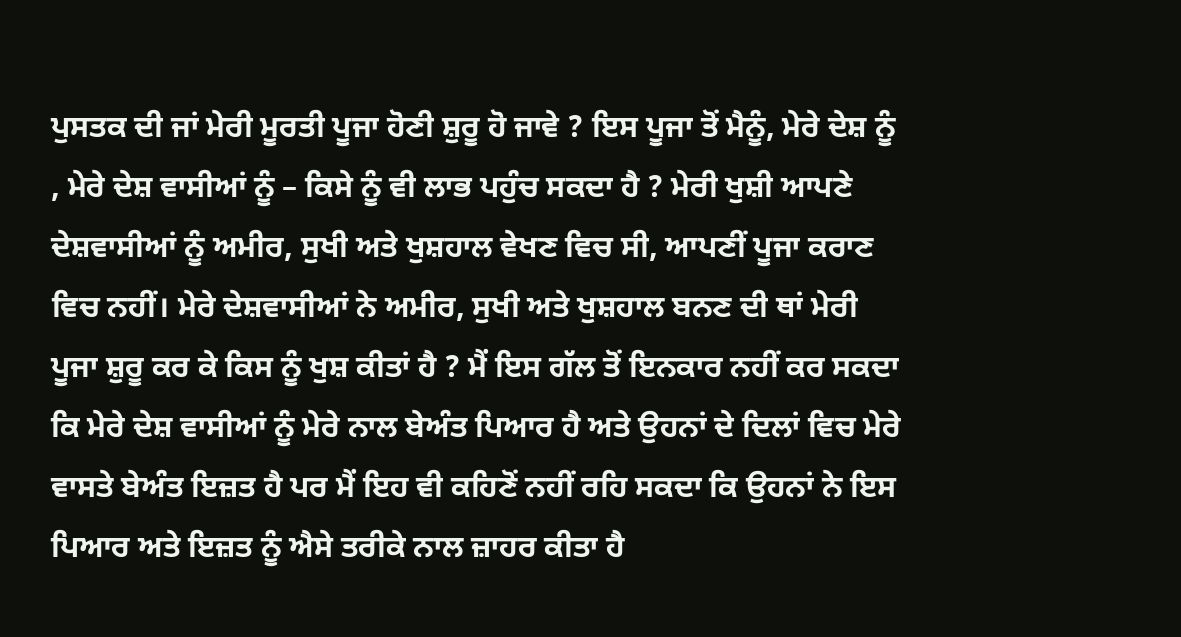ਪੁਸਤਕ ਦੀ ਜਾਂ ਮੇਰੀ ਮੂਰਤੀ ਪੂਜਾ ਹੋਣੀ ਸ਼ੁਰੂ ਹੋ ਜਾਵੇ ? ਇਸ ਪੂਜਾ ਤੋਂ ਮੈਨੂੰ, ਮੇਰੇ ਦੇਸ਼ ਨੂੰ , ਮੇਰੇ ਦੇਸ਼ ਵਾਸੀਆਂ ਨੂੰ – ਕਿਸੇ ਨੂੰ ਵੀ ਲਾਭ ਪਹੁੰਚ ਸਕਦਾ ਹੈ ? ਮੇਰੀ ਖੁਸ਼ੀ ਆਪਣੇ ਦੇਸ਼ਵਾਸੀਆਂ ਨੂੰ ਅਮੀਰ, ਸੁਖੀ ਅਤੇ ਖੁਸ਼ਹਾਲ ਵੇਖਣ ਵਿਚ ਸੀ, ਆਪਣੀਂ ਪੂਜਾ ਕਰਾਣ ਵਿਚ ਨਹੀਂ। ਮੇਰੇ ਦੇਸ਼ਵਾਸੀਆਂ ਨੇ ਅਮੀਰ, ਸੁਖੀ ਅਤੇ ਖੁਸ਼ਹਾਲ ਬਨਣ ਦੀ ਥਾਂ ਮੇਰੀ ਪੂਜਾ ਸ਼ੁਰੂ ਕਰ ਕੇ ਕਿਸ ਨੂੰ ਖੁਸ਼ ਕੀਤਾਂ ਹੈ ? ਮੈਂ ਇਸ ਗੱਲ ਤੋਂ ਇਨਕਾਰ ਨਹੀਂ ਕਰ ਸਕਦਾ ਕਿ ਮੇਰੇ ਦੇਸ਼ ਵਾਸੀਆਂ ਨੂੰ ਮੇਰੇ ਨਾਲ ਬੇਅੰਤ ਪਿਆਰ ਹੈ ਅਤੇ ਉਹਨਾਂ ਦੇ ਦਿਲਾਂ ਵਿਚ ਮੇਰੇ ਵਾਸਤੇ ਬੇਅੰਤ ਇਜ਼ਤ ਹੈ ਪਰ ਮੈਂ ਇਹ ਵੀ ਕਹਿਣੋਂ ਨਹੀਂ ਰਹਿ ਸਕਦਾ ਕਿ ਉਹਨਾਂ ਨੇ ਇਸ ਪਿਆਰ ਅਤੇ ਇਜ਼ਤ ਨੂੰ ਐਸੇ ਤਰੀਕੇ ਨਾਲ ਜ਼ਾਹਰ ਕੀਤਾ ਹੈ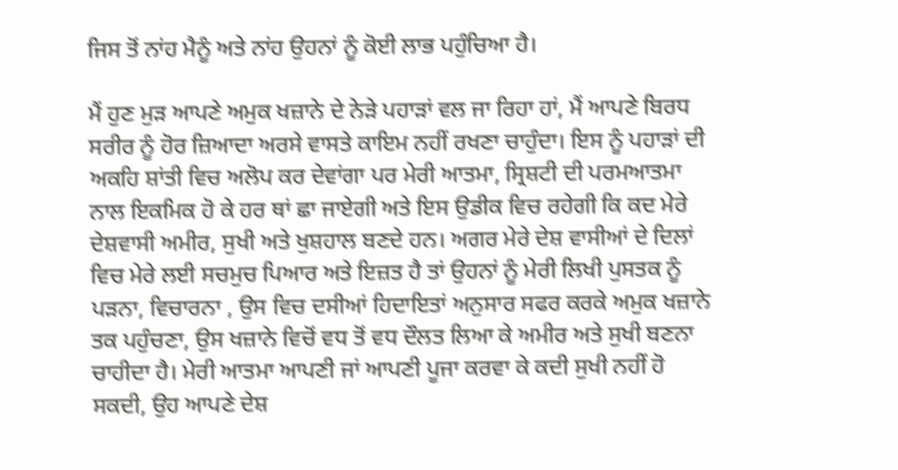ਜਿਸ ਤੋਂ ਨਾਂਹ ਮੈਨੂੰ ਅਤੇ ਨਾਂਹ ਉਹਨਾਂ ਨੂੰ ਕੋਈ ਲਾਭ ਪਹੁੰਚਿਆ ਹੈ।

ਮੈਂ ਹੁਣ ਮੁੜ ਆਪਣੇ ਅਮੁਕ ਖਜ਼ਾਨੇ ਦੇ ਨੇੜੇ ਪਹਾੜਾਂ ਵਲ ਜਾ ਰਿਹਾ ਹਾਂ, ਮੈਂ ਆਪਣੇ ਬਿਰਧ ਸਰੀਰ ਨੂੰ ਹੋਰ ਜ਼ਿਆਦਾ ਅਰਸੇ ਵਾਸਤੇ ਕਾਇਮ ਨਹੀਂ ਰਖਣਾ ਚਾਹੁੰਦਾ। ਇਸ ਨੂੰ ਪਹਾੜਾਂ ਦੀ ਅਕਹਿ ਸ਼ਾਂਤੀ ਵਿਚ ਅਲੋਪ ਕਰ ਦੇਵਾਂਗਾ ਪਰ ਮੇਰੀ ਆਤਮਾ, ਸ੍ਰਿਸ਼ਟੀ ਦੀ ਪਰਮਆਤਮਾ ਨਾਲ ਇਕਮਿਕ ਹੋ ਕੇ ਹਰ ਥਾਂ ਛਾ ਜਾਏਗੀ ਅਤੇ ਇਸ ਉਡੀਕ ਵਿਚ ਰਹੇਗੀ ਕਿ ਕਦ ਮੇਰੇ ਦੇਸ਼ਵਾਸੀ ਅਮੀਰ, ਸੁਖੀ ਅਤੇ ਖੁਸ਼ਹਾਲ ਬਣਦੇ ਹਨ। ਅਗਰ ਮੇਰੇ ਦੇਸ਼ ਵਾਸੀਆਂ ਦੇ ਦਿਲਾਂ ਵਿਚ ਮੇਰੇ ਲਈ ਸਚਮੁਚ ਪਿਆਰ ਅਤੇ ਇਜ਼ਤ ਹੈ ਤਾਂ ਉਹਨਾਂ ਨੂੰ ਮੇਰੀ ਲਿਖੀ ਪੁਸਤਕ ਨੂੰ ਪੜਨਾ, ਵਿਚਾਰਨਾ , ਉਸ ਵਿਚ ਦਸੀਆਂ ਹਿਦਾਇਤਾਂ ਅਨੁਸਾਰ ਸਫਰ ਕਰਕੇ ਅਮੁਕ ਖਜ਼ਾਨੇ ਤਕ ਪਹੁੰਚਣਾ, ਉਸ ਖਜ਼ਾਨੇ ਵਿਚੋਂ ਵਧ ਤੋਂ ਵਧ ਦੌਲਤ ਲਿਆ ਕੇ ਅਮੀਰ ਅਤੇ ਸੁਖੀ ਬਣਨਾ ਚਾਹੀਦਾ ਹੈ। ਮੇਰੀ ਆਤਮਾ ਆਪਣੀ ਜਾਂ ਆਪਣੀ ਪੂਜਾ ਕਰਵਾ ਕੇ ਕਦੀ ਸੁਖੀ ਨਹੀਂ ਹੋ ਸਕਦੀ, ਉਹ ਆਪਣੇ ਦੇਸ਼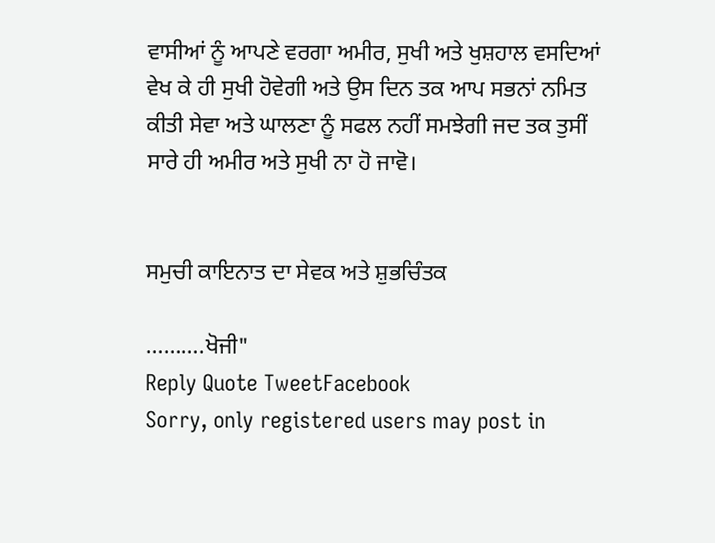ਵਾਸੀਆਂ ਨੂੰ ਆਪਣੇ ਵਰਗਾ ਅਮੀਰ, ਸੁਖੀ ਅਤੇ ਖੁਸ਼ਹਾਲ ਵਸਦਿਆਂ ਵੇਖ ਕੇ ਹੀ ਸੁਖੀ ਹੋਵੇਗੀ ਅਤੇ ਉਸ ਦਿਨ ਤਕ ਆਪ ਸਭਨਾਂ ਨਮਿਤ ਕੀਤੀ ਸੇਵਾ ਅਤੇ ਘਾਲਣਾ ਨੂੰ ਸਫਲ ਨਹੀਂ ਸਮਝੇਗੀ ਜਦ ਤਕ ਤੁਸੀਂ ਸਾਰੇ ਹੀ ਅਮੀਰ ਅਤੇ ਸੁਖੀ ਨਾ ਹੋ ਜਾਵੋ।


ਸਮੁਚੀ ਕਾਇਨਾਤ ਦਾ ਸੇਵਕ ਅਤੇ ਸ਼ੁਭਚਿੰਤਕ

……….ਖੋਜੀ"
Reply Quote TweetFacebook
Sorry, only registered users may post in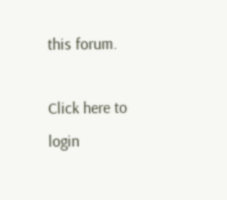this forum.

Click here to login